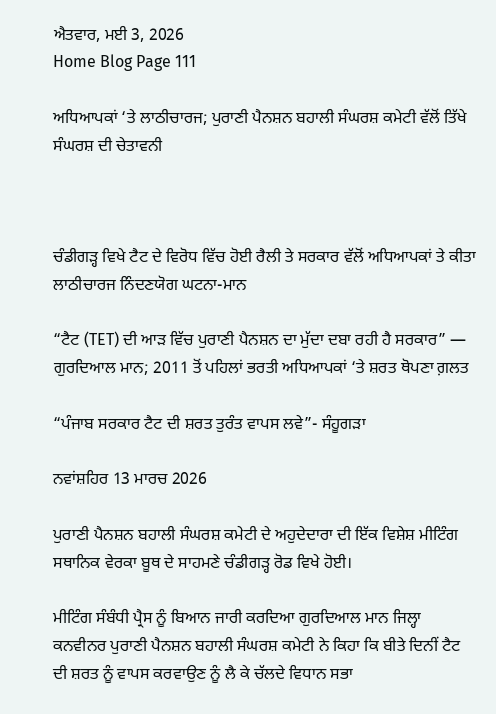ਐਤਵਾਰ, ਮਈ 3, 2026
Home Blog Page 111

ਅਧਿਆਪਕਾਂ ‘ਤੇ ਲਾਠੀਚਾਰਜ; ਪੁਰਾਣੀ ਪੈਨਸ਼ਨ ਬਹਾਲੀ ਸੰਘਰਸ਼ ਕਮੇਟੀ ਵੱਲੋਂ ਤਿੱਖੇ ਸੰਘਰਸ਼ ਦੀ ਚੇਤਾਵਨੀ



ਚੰਡੀਗੜ੍ਹ ਵਿਖੇ ਟੈਟ ਦੇ ਵਿਰੋਧ ਵਿੱਚ ਹੋਈ ਰੈਲੀ ਤੇ ਸਰਕਾਰ ਵੱਲੋਂ ਅਧਿਆਪਕਾਂ ਤੇ ਕੀਤਾ ਲਾਠੀਚਾਰਜ ਨਿੰਦਣਯੋਗ ਘਟਨਾ-ਮਾਨ

“ਟੈਟ (TET) ਦੀ ਆੜ ਵਿੱਚ ਪੁਰਾਣੀ ਪੈਨਸ਼ਨ ਦਾ ਮੁੱਦਾ ਦਬਾ ਰਹੀ ਹੈ ਸਰਕਾਰ” — ਗੁਰਦਿਆਲ ਮਾਨ; 2011 ਤੋਂ ਪਹਿਲਾਂ ਭਰਤੀ ਅਧਿਆਪਕਾਂ ‘ਤੇ ਸ਼ਰਤ ਥੋਪਣਾ ਗ਼ਲਤ

“ਪੰਜਾਬ ਸਰਕਾਰ ਟੈਟ ਦੀ ਸ਼ਰਤ ਤੁਰੰਤ ਵਾਪਸ ਲਵੇ”- ਸੰਹੂਗੜਾ

ਨਵਾਂਸ਼ਹਿਰ 13 ਮਾਰਚ 2026

ਪੁਰਾਣੀ ਪੈਨਸ਼ਨ ਬਹਾਲੀ ਸੰਘਰਸ਼ ਕਮੇਟੀ ਦੇ ਅਹੁਦੇਦਾਰਾ ਦੀ ਇੱਕ ਵਿਸ਼ੇਸ਼ ਮੀਟਿੰਗ ਸਥਾਨਿਕ ਵੇਰਕਾ ਬੂਥ ਦੇ ਸਾਹਮਣੇ ਚੰਡੀਗੜ੍ਹ ਰੋਡ ਵਿਖੇ ਹੋਈ।

ਮੀਟਿੰਗ ਸੰਬੰਧੀ ਪ੍ਰੈਸ ਨੂੰ ਬਿਆਨ ਜਾਰੀ ਕਰਦਿਆ ਗੁਰਦਿਆਲ ਮਾਨ ਜਿਲ੍ਹਾ ਕਨਵੀਨਰ ਪੁਰਾਣੀ ਪੈਨਸ਼ਨ ਬਹਾਲੀ ਸੰਘਰਸ਼ ਕਮੇਟੀ ਨੇ ਕਿਹਾ ਕਿ ਬੀਤੇ ਦਿਨੀਂ ਟੈਟ ਦੀ ਸ਼ਰਤ ਨੂੰ ਵਾਪਸ ਕਰਵਾਉਣ ਨੂੰ ਲੈ ਕੇ ਚੱਲਦੇ ਵਿਧਾਨ ਸਭਾ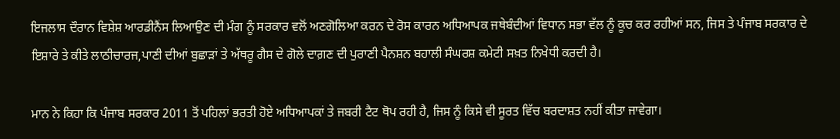ਇਜਲਾਸ ਦੌਰਾਨ ਵਿਸ਼ੇਸ਼ ਆਰਡੀਨੈਂਸ ਲਿਆਉਣ ਦੀ ਮੰਗ ਨੂੰ ਸਰਕਾਰ ਵਲੋਂ ਅਣਗੋਲਿਆ ਕਰਨ ਦੇ ਰੋਸ ਕਾਰਨ ਅਧਿਆਪਕ ਜਥੇਬੰਦੀਆਂ ਵਿਧਾਨ ਸਭਾ ਵੱਲ ਨੂੰ ਕੂਚ ਕਰ ਰਹੀਆਂ ਸਨ, ਜਿਸ ਤੇ ਪੰਜਾਬ ਸਰਕਾਰ ਦੇ ਇਸ਼ਾਰੇ ਤੇ ਕੀਤੇ ਲਾਠੀਚਾਰਜ,ਪਾਣੀ ਦੀਆਂ ਬੁਛਾੜਾਂ ਤੇ ਅੱਥਰੂ ਗੈਸ ਦੇ ਗੋਲੇ ਦਾਗ਼ਣ ਦੀ ਪੁਰਾਣੀ ਪੈਨਸ਼ਨ ਬਹਾਲੀ ਸੰਘਰਸ਼ ਕਮੇਟੀ ਸਖ਼ਤ ਨਿਖੇਧੀ ਕਰਦੀ ਹੈ।

ਮਾਨ ਨੇ ਕਿਹਾ ਕਿ ਪੰਜਾਬ ਸਰਕਾਰ 2011 ਤੋਂ ਪਹਿਲਾਂ ਭਰਤੀ ਹੋਏ ਅਧਿਆਪਕਾਂ ਤੇ ਜਬਰੀ ਟੈਟ ਥੋਪ ਰਹੀ ਹੈ, ਜਿਸ ਨੂੰ ਕਿਸੇ ਵੀ ਸੂਰਤ ਵਿੱਚ ਬਰਦਾਸ਼ਤ ਨਹੀਂ ਕੀਤਾ ਜਾਵੇਗਾ।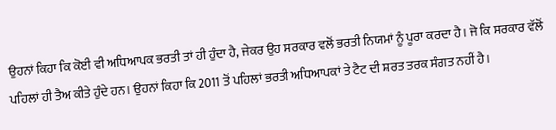ਉਹਨਾਂ ਕਿਹਾ ਕਿ ਕੋਈ ਵੀ ਅਧਿਆਪਕ ਭਰਤੀ ਤਾਂ ਹੀ ਹੁੰਦਾ ਹੈ, ਜੇਕਰ ਉਹ ਸਰਕਾਰ ਵਲੋਂ ਭਰਤੀ ਨਿਯਮਾਂ ਨੂੰ ਪੂਰਾ ਕਰਦਾ ਹੈ। ਜੋ ਕਿ ਸਰਕਾਰ ਵੱਲੋਂ ਪਹਿਲਾਂ ਹੀ ਤੈਅ ਕੀਤੇ ਹੁੰਦੇ ਹਨ। ਉਹਨਾਂ ਕਿਹਾ ਕਿ 2011 ਤੋਂ ਪਹਿਲਾਂ ਭਰਤੀ ਅਧਿਆਪਕਾਂ ਤੇ ਟੈਟ ਦੀ ਸ਼ਰਤ ਤਰਕ ਸੰਗਤ ਨਹੀਂ ਹੈ।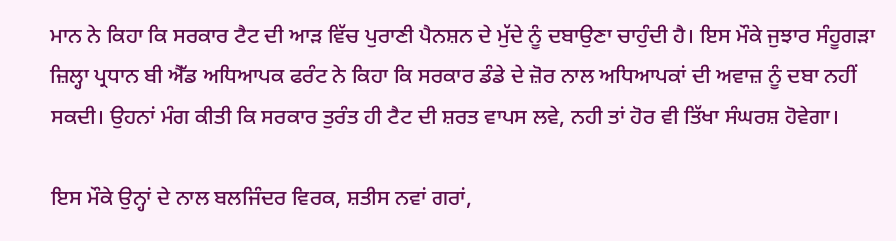ਮਾਨ ਨੇ ਕਿਹਾ ਕਿ ਸਰਕਾਰ ਟੈਟ ਦੀ ਆੜ ਵਿੱਚ ਪੁਰਾਣੀ ਪੈਨਸ਼ਨ ਦੇ ਮੁੱਦੇ ਨੂੰ ਦਬਾਉਣਾ ਚਾਹੁੰਦੀ ਹੈ। ਇਸ ਮੌਕੇ ਜੁਝਾਰ ਸੰਹੂਗੜਾ ਜ਼ਿਲ੍ਹਾ ਪ੍ਰਧਾਨ ਬੀ ਐੱਡ ਅਧਿਆਪਕ ਫਰੰਟ ਨੇ ਕਿਹਾ ਕਿ ਸਰਕਾਰ ਡੰਡੇ ਦੇ ਜ਼ੋਰ ਨਾਲ ਅਧਿਆਪਕਾਂ ਦੀ ਅਵਾਜ਼ ਨੂੰ ਦਬਾ ਨਹੀਂ ਸਕਦੀ। ਉਹਨਾਂ ਮੰਗ ਕੀਤੀ ਕਿ ਸਰਕਾਰ ਤੁਰੰਤ ਹੀ ਟੈਟ ਦੀ ਸ਼ਰਤ ਵਾਪਸ ਲਵੇ, ਨਹੀ ਤਾਂ ਹੋਰ ਵੀ ਤਿੱਖਾ ਸੰਘਰਸ਼ ਹੋਵੇਗਾ।

ਇਸ ਮੌਕੇ ਉਨ੍ਹਾਂ ਦੇ ਨਾਲ ਬਲਜਿੰਦਰ ਵਿਰਕ, ਸ਼ਤੀਸ ਨਵਾਂ ਗਰਾਂ,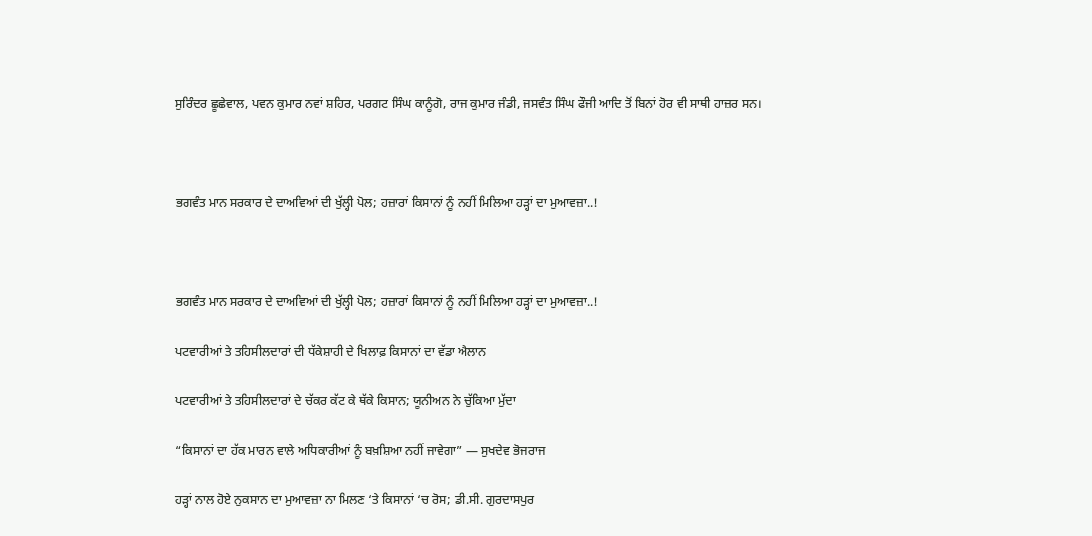ਸੁਰਿੰਦਰ ਛੂਛੇਵਾਲ, ਪਵਨ ਕੁਮਾਰ ਨਵਾਂ ਸ਼ਹਿਰ, ਪਰਗਟ ਸਿੰਘ ਕਾਨੂੰਗੋ, ਰਾਜ ਕੁਮਾਰ ਜੰਡੀ, ਜਸਵੰਤ ਸਿੰਘ ਫੌਜੀ ਆਦਿ ਤੋਂ ਬਿਨਾਂ ਹੋਰ ਵੀ ਸਾਥੀ ਹਾਜ਼ਰ ਸਨ।



ਭਗਵੰਤ ਮਾਨ ਸਰਕਾਰ ਦੇ ਦਾਅਵਿਆਂ ਦੀ ਖੁੱਲ੍ਹੀ ਪੋਲ; ਹਜ਼ਾਰਾਂ ਕਿਸਾਨਾਂ ਨੂੰ ਨਹੀਂ ਮਿਲਿਆ ਹੜ੍ਹਾਂ ਦਾ ਮੁਆਵਜ਼ਾ..!



ਭਗਵੰਤ ਮਾਨ ਸਰਕਾਰ ਦੇ ਦਾਅਵਿਆਂ ਦੀ ਖੁੱਲ੍ਹੀ ਪੋਲ; ਹਜ਼ਾਰਾਂ ਕਿਸਾਨਾਂ ਨੂੰ ਨਹੀਂ ਮਿਲਿਆ ਹੜ੍ਹਾਂ ਦਾ ਮੁਆਵਜ਼ਾ..!

ਪਟਵਾਰੀਆਂ ਤੇ ਤਹਿਸੀਲਦਾਰਾਂ ਦੀ ਧੱਕੇਸ਼ਾਹੀ ਦੇ ਖਿਲਾਫ਼ ਕਿਸਾਨਾਂ ਦਾ ਵੱਡਾ ਐਲਾਨ

ਪਟਵਾਰੀਆਂ ਤੇ ਤਹਿਸੀਲਦਾਰਾਂ ਦੇ ਚੱਕਰ ਕੱਟ ਕੇ ਥੱਕੇ ਕਿਸਾਨ; ਯੂਨੀਅਨ ਨੇ ਚੁੱਕਿਆ ਮੁੱਦਾ

“ਕਿਸਾਨਾਂ ਦਾ ਹੱਕ ਮਾਰਨ ਵਾਲੇ ਅਧਿਕਾਰੀਆਂ ਨੂੰ ਬਖ਼ਸ਼ਿਆ ਨਹੀਂ ਜਾਵੇਗਾ” — ਸੁਖਦੇਵ ਭੋਜਰਾਜ

ਹੜ੍ਹਾਂ ਨਾਲ ਹੋਏ ਨੁਕਸਾਨ ਦਾ ਮੁਆਵਜ਼ਾ ਨਾ ਮਿਲਣ ‘ਤੇ ਕਿਸਾਨਾਂ ‘ਚ ਰੋਸ; ਡੀ.ਸੀ. ਗੁਰਦਾਸਪੁਰ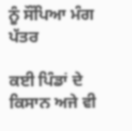ਨੂੰ ਸੌਂਪਿਆ ਮੰਗ ਪੱਤਰ

ਕਈ ਪਿੰਡਾਂ ਦੇ ਕਿਸਾਨ ਅਜੇ ਵੀ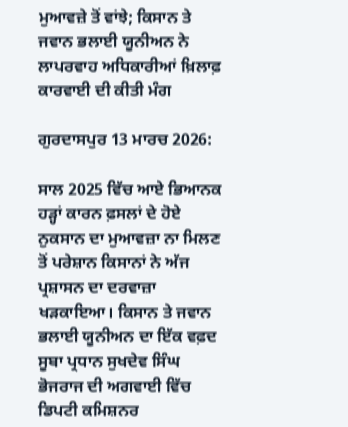ਮੁਆਵਜ਼ੇ ਤੋਂ ਵਾਂਝੇ; ਕਿਸਾਨ ਤੇ ਜਵਾਨ ਭਲਾਈ ਯੂਨੀਅਨ ਨੇ ਲਾਪਰਵਾਹ ਅਧਿਕਾਰੀਆਂ ਖ਼ਿਲਾਫ਼ ਕਾਰਵਾਈ ਦੀ ਕੀਤੀ ਮੰਗ

ਗੁਰਦਾਸਪੁਰ 13 ਮਾਰਚ 2026:

ਸਾਲ 2025 ਵਿੱਚ ਆਏ ਭਿਆਨਕ ਹੜ੍ਹਾਂ ਕਾਰਨ ਫ਼ਸਲਾਂ ਦੇ ਹੋਏ ਨੁਕਸਾਨ ਦਾ ਮੁਆਵਜ਼ਾ ਨਾ ਮਿਲਣ ਤੋਂ ਪਰੇਸ਼ਾਨ ਕਿਸਾਨਾਂ ਨੇ ਅੱਜ ਪ੍ਰਸ਼ਾਸਨ ਦਾ ਦਰਵਾਜ਼ਾ ਖੜਕਾਇਆ। ਕਿਸਾਨ ਤੇ ਜਵਾਨ ਭਲਾਈ ਯੂਨੀਅਨ ਦਾ ਇੱਕ ਵਫ਼ਦ ਸੂਬਾ ਪ੍ਰਧਾਨ ਸੁਖਦੇਵ ਸਿੰਘ ਭੋਜਰਾਜ ਦੀ ਅਗਵਾਈ ਵਿੱਚ ਡਿਪਟੀ ਕਮਿਸ਼ਨਰ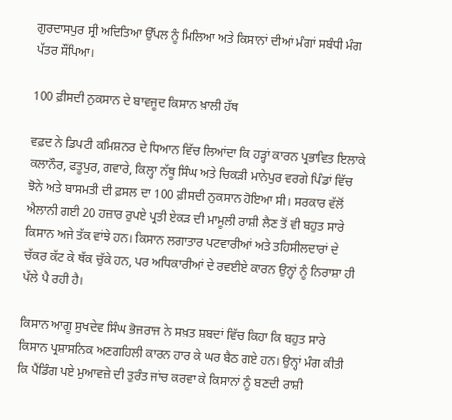ਗੁਰਦਾਸਪੁਰ ਸ੍ਰੀ ਅਦਿਤਿਆ ਉੱਪਲ ਨੂੰ ਮਿਲਿਆ ਅਤੇ ਕਿਸਾਨਾਂ ਦੀਆਂ ਮੰਗਾਂ ਸਬੰਧੀ ਮੰਗ ਪੱਤਰ ਸੌਂਪਿਆ।

100 ਫ਼ੀਸਦੀ ਨੁਕਸਾਨ ਦੇ ਬਾਵਜੂਦ ਕਿਸਾਨ ਖ਼ਾਲੀ ਹੱਥ

ਵਫ਼ਦ ਨੇ ਡਿਪਟੀ ਕਮਿਸ਼ਨਰ ਦੇ ਧਿਆਨ ਵਿੱਚ ਲਿਆਂਦਾ ਕਿ ਹੜ੍ਹਾਂ ਕਾਰਨ ਪ੍ਰਭਾਵਿਤ ਇਲਾਕੇ ਕਲਾਨੌਰ, ਫਤੂਪੁਰ, ਗਵਾਰੇ, ਕਿਲ੍ਹਾ ਨੱਥੂ ਸਿੰਘ ਅਤੇ ਚਿਕੜੀ ਮਾਨੇਪੁਰ ਵਰਗੇ ਪਿੰਡਾਂ ਵਿੱਚ ਝੋਨੇ ਅਤੇ ਬਾਸਮਤੀ ਦੀ ਫ਼ਸਲ ਦਾ 100 ਫ਼ੀਸਦੀ ਨੁਕਸਾਨ ਹੋਇਆ ਸੀ। ਸਰਕਾਰ ਵੱਲੋਂ ਐਲਾਨੀ ਗਈ 20 ਹਜ਼ਾਰ ਰੁਪਏ ਪ੍ਰਤੀ ਏਕੜ ਦੀ ਮਾਮੂਲੀ ਰਾਸ਼ੀ ਲੈਣ ਤੋਂ ਵੀ ਬਹੁਤ ਸਾਰੇ ਕਿਸਾਨ ਅਜੇ ਤੱਕ ਵਾਂਝੇ ਹਨ। ਕਿਸਾਨ ਲਗਾਤਾਰ ਪਟਵਾਰੀਆਂ ਅਤੇ ਤਹਿਸੀਲਦਾਰਾਂ ਦੇ ਚੱਕਰ ਕੱਟ ਕੇ ਥੱਕ ਚੁੱਕੇ ਹਨ, ਪਰ ਅਧਿਕਾਰੀਆਂ ਦੇ ਰਵਈਏ ਕਾਰਨ ਉਨ੍ਹਾਂ ਨੂੰ ਨਿਰਾਸ਼ਾ ਹੀ ਪੱਲੇ ਪੈ ਰਹੀ ਹੈ।

ਕਿਸਾਨ ਆਗੂ ਸੁਖਦੇਵ ਸਿੰਘ ਭੋਜਰਾਜ ਨੇ ਸਖ਼ਤ ਸ਼ਬਦਾਂ ਵਿੱਚ ਕਿਹਾ ਕਿ ਬਹੁਤ ਸਾਰੇ ਕਿਸਾਨ ਪ੍ਰਸ਼ਾਸਨਿਕ ਅਣਗਹਿਲੀ ਕਾਰਨ ਹਾਰ ਕੇ ਘਰ ਬੈਠ ਗਏ ਹਨ। ਉਨ੍ਹਾਂ ਮੰਗ ਕੀਤੀ ਕਿ ਪੈਂਡਿੰਗ ਪਏ ਮੁਆਵਜ਼ੇ ਦੀ ਤੁਰੰਤ ਜਾਂਚ ਕਰਵਾ ਕੇ ਕਿਸਾਨਾਂ ਨੂੰ ਬਣਦੀ ਰਾਸ਼ੀ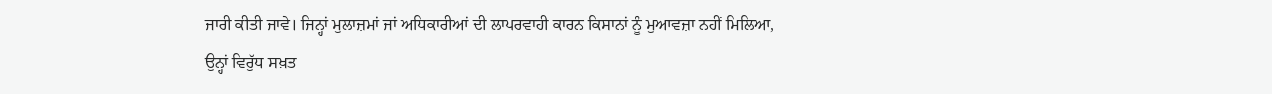ਜਾਰੀ ਕੀਤੀ ਜਾਵੇ। ਜਿਨ੍ਹਾਂ ਮੁਲਾਜ਼ਮਾਂ ਜਾਂ ਅਧਿਕਾਰੀਆਂ ਦੀ ਲਾਪਰਵਾਹੀ ਕਾਰਨ ਕਿਸਾਨਾਂ ਨੂੰ ਮੁਆਵਜ਼ਾ ਨਹੀਂ ਮਿਲਿਆ, ਉਨ੍ਹਾਂ ਵਿਰੁੱਧ ਸਖ਼ਤ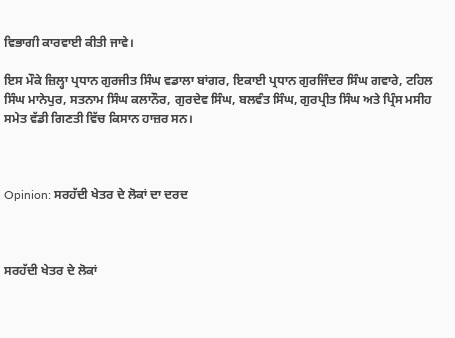ਵਿਭਾਗੀ ਕਾਰਵਾਈ ਕੀਤੀ ਜਾਵੇ।

ਇਸ ਮੌਕੇ ਜ਼ਿਲ੍ਹਾ ਪ੍ਰਧਾਨ ਗੁਰਜੀਤ ਸਿੰਘ ਵਡਾਲਾ ਬਾਂਗਰ, ਇਕਾਈ ਪ੍ਰਧਾਨ ਗੁਰਜਿੰਦਰ ਸਿੰਘ ਗਵਾਰੇ, ਟਹਿਲ ਸਿੰਘ ਮਾਨੇਪੁਰ, ਸਤਨਾਮ ਸਿੰਘ ਕਲਾਨੌਰ, ਗੁਰਦੇਵ ਸਿੰਘ, ਬਲਵੰਤ ਸਿੰਘ, ਗੁਰਪ੍ਰੀਤ ਸਿੰਘ ਅਤੇ ਪ੍ਰਿੰਸ ਮਸੀਹ ਸਮੇਤ ਵੱਡੀ ਗਿਣਤੀ ਵਿੱਚ ਕਿਸਾਨ ਹਾਜ਼ਰ ਸਨ।



Opinion: ਸਰਹੱਦੀ ਖੇਤਰ ਦੇ ਲੋਕਾਂ ਦਾ ਦਰਦ



ਸਰਹੱਦੀ ਖੇਤਰ ਦੇ ਲੋਕਾਂ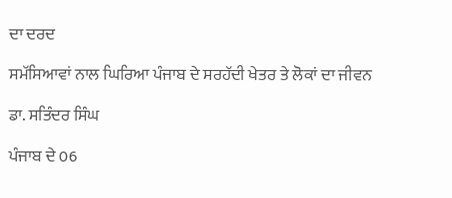ਦਾ ਦਰਦ

ਸਮੱਸਿਆਵਾਂ ਨਾਲ ਘਿਰਿਆ ਪੰਜਾਬ ਦੇ ਸਰਹੱਦੀ ਖੇਤਰ ਤੇ ਲੋਕਾਂ ਦਾ ਜੀਵਨ

ਡਾ. ਸਤਿੰਦਰ ਸਿੰਘ

ਪੰਜਾਬ ਦੇ 06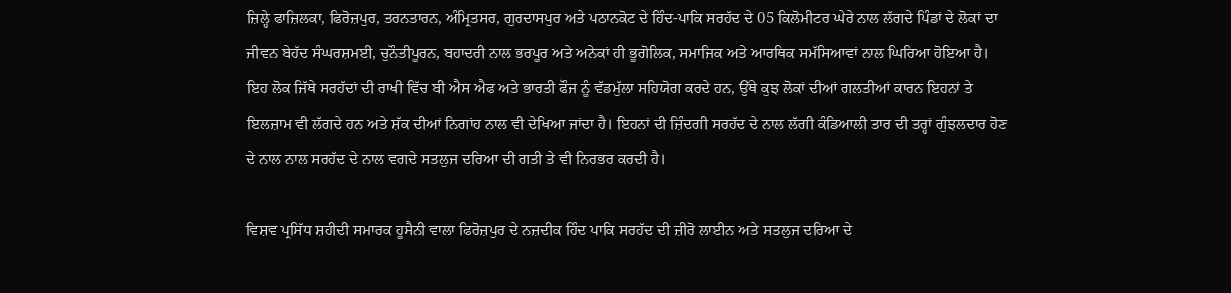ਜ਼ਿਲ੍ਹੇ ਫਾਜ਼ਿਲਕਾ, ਫਿਰੋਜ਼ਪੁਰ, ਤਰਨਤਾਰਨ, ਅੰਮ੍ਰਿਤਸਰ, ਗੁਰਦਾਸਪੁਰ ਅਤੇ ਪਠਾਨਕੋਟ ਦੇ ਹਿੰਦ-ਪਾਕਿ ਸਰਹੱਦ ਦੇ 05 ਕਿਲੋਮੀਟਰ ਘੇਰੇ ਨਾਲ ਲੱਗਦੇ ਪਿੰਡਾਂ ਦੇ ਲੋਕਾਂ ਦਾ ਜੀਵਨ ਬੇਹੱਦ ਸੰਘਰਸ਼ਮਈ, ਚੁਨੌਤੀਪੂਰਨ, ਬਹਾਦਰੀ ਨਾਲ ਭਰਪੂਰ ਅਤੇ ਅਨੇਕਾਂ ਹੀ ਭੂਗੋਲਿਕ, ਸਮਾਜਿਕ ਅਤੇ ਆਰਥਿਕ ਸਮੱਸਿਆਵਾਂ ਨਾਲ ਘਿਰਿਆ ਹੋਇਆ ਹੈ। ਇਹ ਲੋਕ ਜਿੱਥੇ ਸਰਹੱਦਾਂ ਦੀ ਰਾਖੀ ਵਿੱਚ ਬੀ ਐਸ ਐਫ ਅਤੇ ਭਾਰਤੀ ਫੌਜ ਨੂੰ ਵੱਡਮੁੱਲਾ ਸਹਿਯੋਗ ਕਰਦੇ ਹਨ, ਉੱਥੇ ਕੁਝ ਲੋਕਾਂ ਦੀਆਂ ਗਲਤੀਆਂ ਕਾਰਨ ਇਹਨਾਂ ਤੇ ਇਲਜ਼ਾਮ ਵੀ ਲੱਗਦੇ ਹਨ ਅਤੇ ਸ਼ੱਕ ਦੀਆਂ ਨਿਗਾਂਹ ਨਾਲ ਵੀ ਦੇਖਿਆ ਜਾਂਦਾ ਹੈ। ਇਹਨਾਂ ਦੀ ਜ਼ਿੰਦਗੀ ਸਰਹੱਦ ਦੇ ਨਾਲ ਲੱਗੀ ਕੰਡਿਆਲੀ ਤਾਰ ਦੀ ਤਰ੍ਹਾਂ ਗੁੰਝਲਦਾਰ ਹੋਣ ਦੇ ਨਾਲ ਨਾਲ ਸਰਹੱਦ ਦੇ ਨਾਲ ਵਗਦੇ ਸਤਲੁਜ ਦਰਿਆ ਦੀ ਗਤੀ ਤੇ ਵੀ ਨਿਰਭਰ ਕਰਦੀ ਹੈ।

ਵਿਸ਼ਵ ਪ੍ਰਸਿੱਧ ਸ਼ਹੀਦੀ ਸਮਾਰਕ ਹੂਸੈਨੀ ਵਾਲਾ ਫਿਰੋਜ਼ਪੁਰ ਦੇ ਨਜ਼ਦੀਕ ਹਿੰਦ ਪਾਕਿ ਸਰਹੱਦ ਦੀ ਜ਼ੀਰੋ ਲਾਈਨ ਅਤੇ ਸਤਲੁਜ ਦਰਿਆ ਦੇ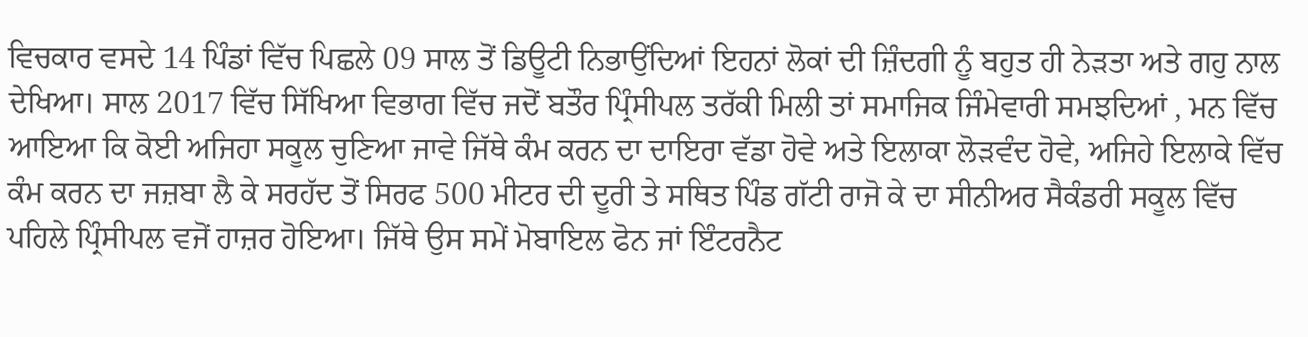ਵਿਚਕਾਰ ਵਸਦੇ 14 ਪਿੰਡਾਂ ਵਿੱਚ ਪਿਛਲੇ 09 ਸਾਲ ਤੋਂ ਡਿਊਟੀ ਨਿਭਾਉਂਦਿਆਂ ਇਹਨਾਂ ਲੋਕਾਂ ਦੀ ਜ਼ਿੰਦਗੀ ਨੂੰ ਬਹੁਤ ਹੀ ਨੇੜਤਾ ਅਤੇ ਗਹੁ ਨਾਲ ਦੇਖਿਆ। ਸਾਲ 2017 ਵਿੱਚ ਸਿੱਖਿਆ ਵਿਭਾਗ ਵਿੱਚ ਜਦੋਂ ਬਤੌਰ ਪ੍ਰਿੰਸੀਪਲ ਤਰੱਕੀ ਮਿਲੀ ਤਾਂ ਸਮਾਜਿਕ ਜਿੰਮੇਵਾਰੀ ਸਮਝਦਿਆਂ , ਮਨ ਵਿੱਚ ਆਇਆ ਕਿ ਕੋਈ ਅਜਿਹਾ ਸਕੂਲ ਚੁਣਿਆ ਜਾਵੇ ਜਿੱਥੇ ਕੰਮ ਕਰਨ ਦਾ ਦਾਇਰਾ ਵੱਡਾ ਹੋਵੇ ਅਤੇ ਇਲਾਕਾ ਲੋੜਵੰਦ ਹੋਵੇ, ਅਜਿਹੇ ਇਲਾਕੇ ਵਿੱਚ ਕੰਮ ਕਰਨ ਦਾ ਜਜ਼ਬਾ ਲੈ ਕੇ ਸਰਹੱਦ ਤੋਂ ਸਿਰਫ 500 ਮੀਟਰ ਦੀ ਦੂਰੀ ਤੇ ਸਥਿਤ ਪਿੰਡ ਗੱਟੀ ਰਾਜੋ ਕੇ ਦਾ ਸੀਨੀਅਰ ਸੈਕੰਡਰੀ ਸਕੂਲ ਵਿੱਚ ਪਹਿਲੇ ਪ੍ਰਿੰਸੀਪਲ ਵਜੋਂ ਹਾਜ਼ਰ ਹੋਇਆ। ਜਿੱਥੇ ਉਸ ਸਮੇਂ ਮੋਬਾਇਲ ਫੋਨ ਜਾਂ ਇੰਟਰਨੈਟ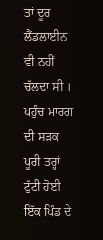ਤਾਂ ਦੂਰ ਲੈਂਡਲਾਈਨ ਵੀ ਨਹੀਂ ਚੱਲਦਾ ਸੀ । ਪਹੁੰਚ ਮਾਰਗ ਦੀ ਸੜਕ ਪੂਰੀ ਤਰ੍ਹਾਂ ਟੁੱਟੀ ਹੋਈ ਇੱਕ ਪਿੰਡ ਦੇ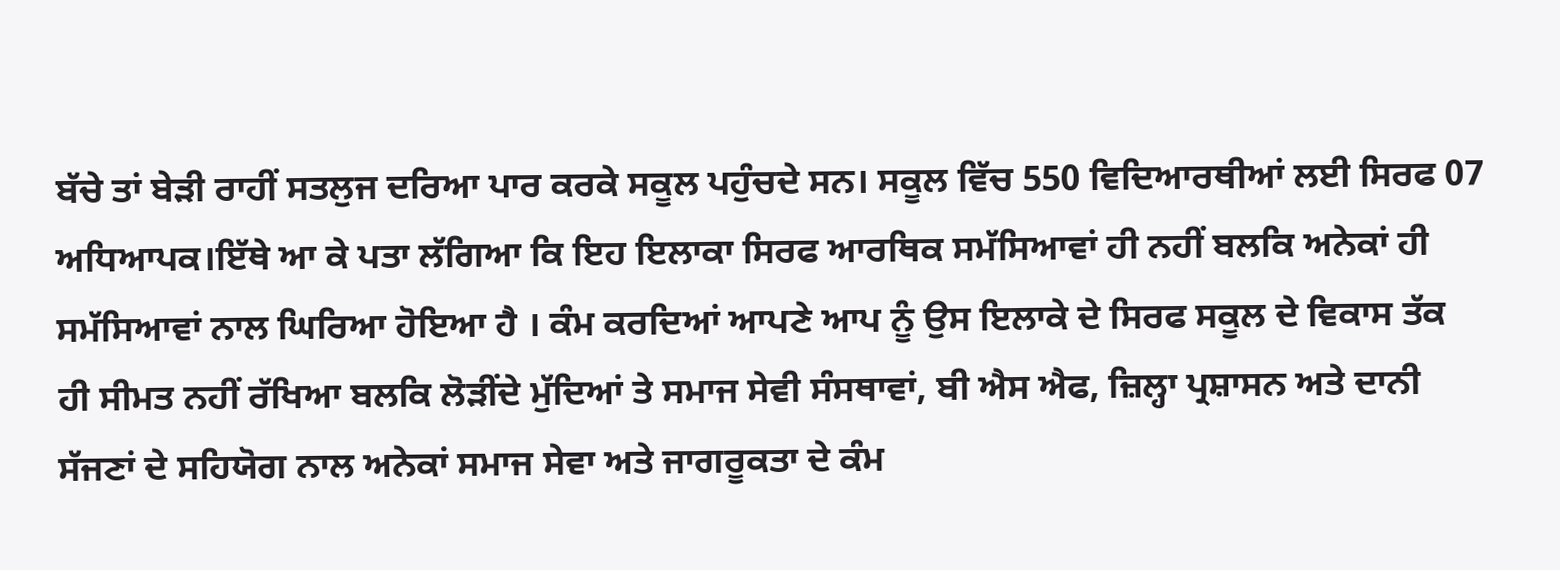ਬੱਚੇ ਤਾਂ ਬੇੜੀ ਰਾਹੀਂ ਸਤਲੁਜ ਦਰਿਆ ਪਾਰ ਕਰਕੇ ਸਕੂਲ ਪਹੁੰਚਦੇ ਸਨ। ਸਕੂਲ ਵਿੱਚ 550 ਵਿਦਿਆਰਥੀਆਂ ਲਈ ਸਿਰਫ 07 ਅਧਿਆਪਕ।ਇੱਥੇ ਆ ਕੇ ਪਤਾ ਲੱਗਿਆ ਕਿ ਇਹ ਇਲਾਕਾ ਸਿਰਫ ਆਰਥਿਕ ਸਮੱਸਿਆਵਾਂ ਹੀ ਨਹੀਂ ਬਲਕਿ ਅਨੇਕਾਂ ਹੀ ਸਮੱਸਿਆਵਾਂ ਨਾਲ ਘਿਰਿਆ ਹੋਇਆ ਹੈ । ਕੰਮ ਕਰਦਿਆਂ ਆਪਣੇ ਆਪ ਨੂੰ ਉਸ ਇਲਾਕੇ ਦੇ ਸਿਰਫ ਸਕੂਲ ਦੇ ਵਿਕਾਸ ਤੱਕ ਹੀ ਸੀਮਤ ਨਹੀਂ ਰੱਖਿਆ ਬਲਕਿ ਲੋੜੀਂਦੇ ਮੁੱਦਿਆਂ ਤੇ ਸਮਾਜ ਸੇਵੀ ਸੰਸਥਾਵਾਂ, ਬੀ ਐਸ ਐਫ, ਜ਼ਿਲ੍ਹਾ ਪ੍ਰਸ਼ਾਸਨ ਅਤੇ ਦਾਨੀ ਸੱਜਣਾਂ ਦੇ ਸਹਿਯੋਗ ਨਾਲ ਅਨੇਕਾਂ ਸਮਾਜ ਸੇਵਾ ਅਤੇ ਜਾਗਰੂਕਤਾ ਦੇ ਕੰਮ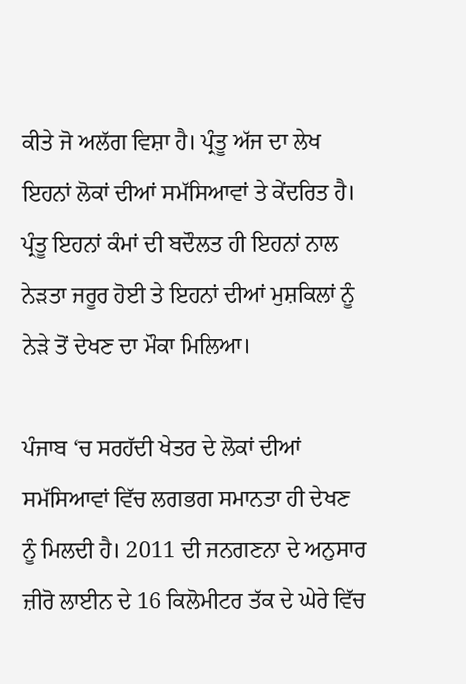ਕੀਤੇ ਜੋ ਅਲੱਗ ਵਿਸ਼ਾ ਹੈ। ਪ੍ਰੰਤੂ ਅੱਜ ਦਾ ਲੇਖ ਇਹਨਾਂ ਲੋਕਾਂ ਦੀਆਂ ਸਮੱਸਿਆਵਾਂ ਤੇ ਕੇਂਦਰਿਤ ਹੈ। ਪ੍ਰੰਤੂ ਇਹਨਾਂ ਕੰਮਾਂ ਦੀ ਬਦੌਲਤ ਹੀ ਇਹਨਾਂ ਨਾਲ ਨੇੜਤਾ ਜਰੂਰ ਹੋਈ ਤੇ ਇਹਨਾਂ ਦੀਆਂ ਮੁਸ਼ਕਿਲਾਂ ਨੂੰ ਨੇੜੇ ਤੋਂ ਦੇਖਣ ਦਾ ਮੌਕਾ ਮਿਲਿਆ।

ਪੰਜਾਬ ‘ਚ ਸਰਹੱਦੀ ਖੇਤਰ ਦੇ ਲੋਕਾਂ ਦੀਆਂ ਸਮੱਸਿਆਵਾਂ ਵਿੱਚ ਲਗਭਗ ਸਮਾਨਤਾ ਹੀ ਦੇਖਣ ਨੂੰ ਮਿਲਦੀ ਹੈ। 2011 ਦੀ ਜਨਗਣਨਾ ਦੇ ਅਨੁਸਾਰ ਜ਼ੀਰੋ ਲਾਈਨ ਦੇ 16 ਕਿਲੋਮੀਟਰ ਤੱਕ ਦੇ ਘੇਰੇ ਵਿੱਚ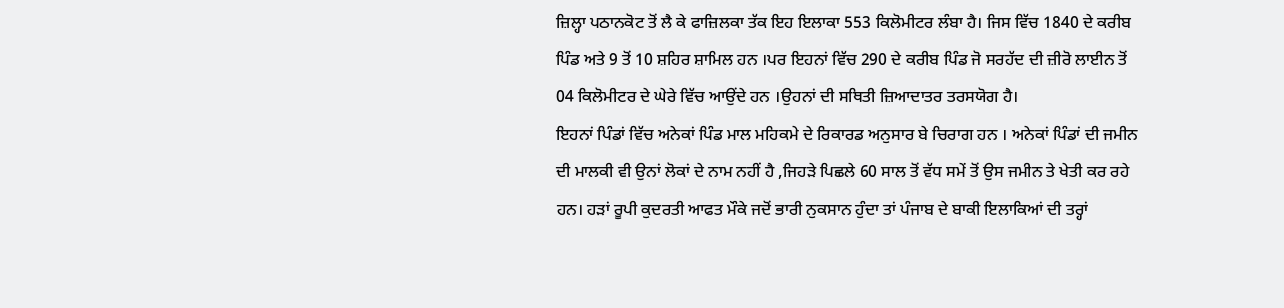ਜ਼ਿਲ੍ਹਾ ਪਠਾਨਕੋਟ ਤੋਂ ਲੈ ਕੇ ਫਾਜ਼ਿਲਕਾ ਤੱਕ ਇਹ ਇਲਾਕਾ 553 ਕਿਲੋਮੀਟਰ ਲੰਬਾ ਹੈ। ਜਿਸ ਵਿੱਚ 1840 ਦੇ ਕਰੀਬ ਪਿੰਡ ਅਤੇ 9 ਤੋਂ 10 ਸ਼ਹਿਰ ਸ਼ਾਮਿਲ ਹਨ ।ਪਰ ਇਹਨਾਂ ਵਿੱਚ 290 ਦੇ ਕਰੀਬ ਪਿੰਡ ਜੋ ਸਰਹੱਦ ਦੀ ਜ਼ੀਰੋ ਲਾਈਨ ਤੋਂ 04 ਕਿਲੋਮੀਟਰ ਦੇ ਘੇਰੇ ਵਿੱਚ ਆਉਂਦੇ ਹਨ ।ਉਹਨਾਂ ਦੀ ਸਥਿਤੀ ਜ਼ਿਆਦਾਤਰ ਤਰਸਯੋਗ ਹੈ।
ਇਹਨਾਂ ਪਿੰਡਾਂ ਵਿੱਚ ਅਨੇਕਾਂ ਪਿੰਡ ਮਾਲ ਮਹਿਕਮੇ ਦੇ ਰਿਕਾਰਡ ਅਨੁਸਾਰ ਬੇ ਚਿਰਾਗ ਹਨ । ਅਨੇਕਾਂ ਪਿੰਡਾਂ ਦੀ ਜਮੀਨ ਦੀ ਮਾਲਕੀ ਵੀ ਉਨਾਂ ਲੋਕਾਂ ਦੇ ਨਾਮ ਨਹੀਂ ਹੈ ,ਜਿਹੜੇ ਪਿਛਲੇ 60 ਸਾਲ ਤੋਂ ਵੱਧ ਸਮੇਂ ਤੋਂ ਉਸ ਜਮੀਨ ਤੇ ਖੇਤੀ ਕਰ ਰਹੇ ਹਨ। ਹੜਾਂ ਰੂਪੀ ਕੁਦਰਤੀ ਆਫਤ ਮੌਕੇ ਜਦੋਂ ਭਾਰੀ ਨੁਕਸਾਨ ਹੁੰਦਾ ਤਾਂ ਪੰਜਾਬ ਦੇ ਬਾਕੀ ਇਲਾਕਿਆਂ ਦੀ ਤਰ੍ਹਾਂ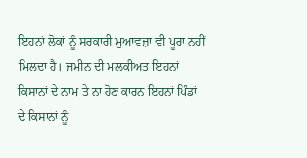ਇਹਨਾਂ ਲੋਕਾਂ ਨੂੰ ਸਰਕਾਰੀ ਮੁਆਵਜ਼ਾ ਵੀ ਪੂਰਾ ਨਹੀਂ ਮਿਲਦਾ ਹੈ। ਜਮੀਨ ਦੀ ਮਲਕੀਅਤ ਇਹਨਾਂ ਕਿਸਾਨਾਂ ਦੇ ਨਾਮ ਤੇ ਨਾ ਹੋਣ ਕਾਰਨ ਇਹਨਾਂ ਪਿੰਡਾਂ ਦੇ ਕਿਸਾਨਾਂ ਨੂੰ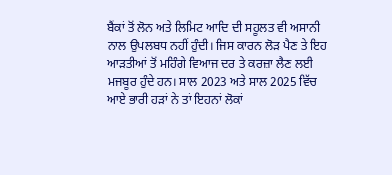ਬੈਂਕਾਂ ਤੋਂ ਲੋਨ ਅਤੇ ਲਿਮਿਟ ਆਦਿ ਦੀ ਸਹੂਲਤ ਵੀ ਅਸਾਨੀ ਨਾਲ ਉਪਲਬਧ ਨਹੀਂ ਹੁੰਦੀ। ਜਿਸ ਕਾਰਨ ਲੋੜ ਪੈਣ ਤੇ ਇਹ ਆੜਤੀਆਂ ਤੋਂ ਮਹਿੰਗੇ ਵਿਆਜ ਦਰ ਤੇ ਕਰਜ਼ਾ ਲੈਣ ਲਈ ਮਜਬੂਰ ਹੁੰਦੇ ਹਨ। ਸਾਲ 2023 ਅਤੇ ਸਾਲ 2025 ਵਿੱਚ ਆਏ ਭਾਰੀ ਹੜਾਂ ਨੇ ਤਾਂ ਇਹਨਾਂ ਲੋਕਾਂ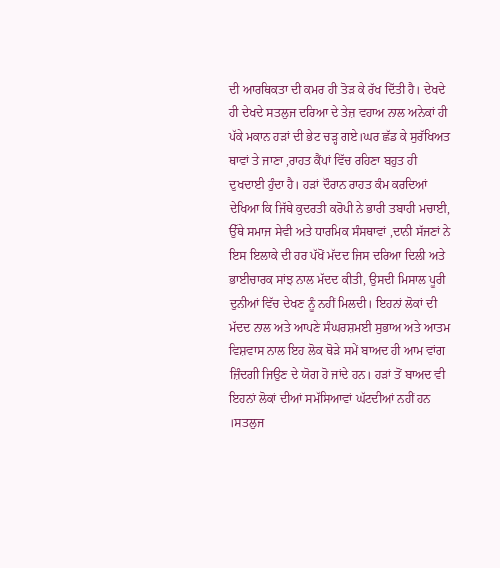ਦੀ ਆਰਥਿਕਤਾ ਦੀ ਕਮਰ ਹੀ ਤੋੜ ਕੇ ਰੱਖ ਦਿੱਤੀ ਹੈ। ਦੇਖਦੇ ਹੀ ਦੇਖਦੇ ਸਤਲੁਜ ਦਰਿਆ ਦੇ ਤੇਜ਼ ਵਹਾਅ ਨਾਲ ਅਨੇਕਾਂ ਹੀ ਪੱਕੇ ਮਕਾਨ ਹੜਾਂ ਦੀ ਭੇਟ ਚੜ੍ਹ ਗਏ।ਘਰ ਛੱਡ ਕੇ ਸੁਰੱਖਿਅਤ ਥਾਵਾਂ ਤੇ ਜਾਣਾ ,ਰਾਹਤ ਕੈਂਪਾਂ ਵਿੱਚ ਰਹਿਣਾ ਬਹੁਤ ਹੀ ਦੁਖਦਾਈ ਹੁੰਦਾ ਹੈ। ਹੜਾਂ ਦੌਰਾਨ ਰਾਹਤ ਕੰਮ ਕਰਦਿਆਂ ਦੇਖਿਆ ਕਿ ਜਿੱਥੇ ਕੁਦਰਤੀ ਕਰੋਪੀ ਨੇ ਭਾਰੀ ਤਬਾਹੀ ਮਚਾਈ, ਉੱਥੇ ਸਮਾਜ ਸੇਵੀ ਅਤੇ ਧਾਰਮਿਕ ਸੰਸਥਾਵਾਂ ,ਦਾਨੀ ਸੱਜਣਾਂ ਨੇ ਇਸ ਇਲਾਕੇ ਦੀ ਹਰ ਪੱਖੋਂ ਮੱਦਦ ਜਿਸ ਦਰਿਆ ਦਿਲੀ ਅਤੇ ਭਾਈਚਾਰਕ ਸਾਂਝ ਨਾਲ ਮੱਦਦ ਕੀਤੀ, ਉਸਦੀ ਮਿਸਾਲ ਪੂਰੀ ਦੁਨੀਆਂ ਵਿੱਚ ਦੇਖਣ ਨੂੰ ਨਹੀਂ ਮਿਲਦੀ। ਇਹਨਾਂ ਲੋਕਾਂ ਦੀ ਮੱਦਦ ਨਾਲ ਅਤੇ ਆਪਣੇ ਸੰਘਰਸ਼ਮਈ ਸੁਭਾਅ ਅਤੇ ਆਤਮ ਵਿਸ਼ਵਾਸ ਨਾਲ ਇਹ ਲੋਕ ਥੋੜੇ ਸਮੇਂ ਬਾਅਦ ਹੀ ਆਮ ਵਾਂਗ ਜ਼ਿੰਦਗੀ ਜਿਉਣ ਦੇ ਯੋਗ ਹੋ ਜਾਂਦੇ ਹਨ। ਹੜਾਂ ਤੋਂ ਬਾਅਦ ਵੀ ਇਹਨਾਂ ਲੋਕਾਂ ਦੀਆਂ ਸਮੱਸਿਆਵਾਂ ਘੱਟਦੀਆਂ ਨਹੀਂ ਹਨ ।ਸਤਲੁਜ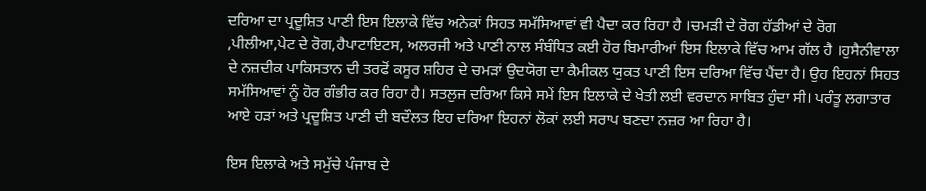ਦਰਿਆ ਦਾ ਪ੍ਰਦੂਸ਼ਿਤ ਪਾਣੀ ਇਸ ਇਲਾਕੇ ਵਿੱਚ ਅਨੇਕਾਂ ਸਿਹਤ ਸਮੱਸਿਆਵਾਂ ਵੀ ਪੈਦਾ ਕਰ ਰਿਹਾ ਹੈ ।ਚਮੜੀ ਦੇ ਰੋਗ ਹੱਡੀਆਂ ਦੇ ਰੋਗ ,ਪੀਲੀਆ,ਪੇਟ ਦੇ ਰੋਗ,ਹੈਪਾਟਾਇਟਸ, ਅਲਰਜੀ ਅਤੇ ਪਾਣੀ ਨਾਲ ਸੰਬੰਧਿਤ ਕਈ ਹੋਰ ਬਿਮਾਰੀਆਂ ਇਸ ਇਲਾਕੇ ਵਿੱਚ ਆਮ ਗੱਲ ਹੈ ।ਹੁਸੈਨੀਵਾਲਾ ਦੇ ਨਜ਼ਦੀਕ ਪਾਕਿਸਤਾਨ ਦੀ ਤਰਫੋਂ ਕਸੂਰ ਸ਼ਹਿਰ ਦੇ ਚਮੜਾਂ ਉਦਯੋਗ ਦਾ ਕੈਮੀਕਲ ਯੁਕਤ ਪਾਣੀ ਇਸ ਦਰਿਆ ਵਿੱਚ ਪੈਂਦਾ ਹੈ। ਉਹ ਇਹਨਾਂ ਸਿਹਤ ਸਮੱਸਿਆਵਾਂ ਨੂੰ ਹੋਰ ਗੰਭੀਰ ਕਰ ਰਿਹਾ ਹੈ। ਸਤਲੁਜ ਦਰਿਆ ਕਿਸੇ ਸਮੇਂ ਇਸ ਇਲਾਕੇ ਦੇ ਖੇਤੀ ਲਈ ਵਰਦਾਨ ਸਾਬਿਤ ਹੁੰਦਾ ਸੀ। ਪਰੰਤੂ ਲਗਾਤਾਰ ਆਏ ਹੜਾਂ ਅਤੇ ਪ੍ਰਦੂਸ਼ਿਤ ਪਾਣੀ ਦੀ ਬਦੌਲਤ ਇਹ ਦਰਿਆ ਇਹਨਾਂ ਲੋਕਾਂ ਲਈ ਸਰਾਪ ਬਣਦਾ ਨਜ਼ਰ ਆ ਰਿਹਾ ਹੈ।

ਇਸ ਇਲਾਕੇ ਅਤੇ ਸਮੁੱਚੇ ਪੰਜਾਬ ਦੇ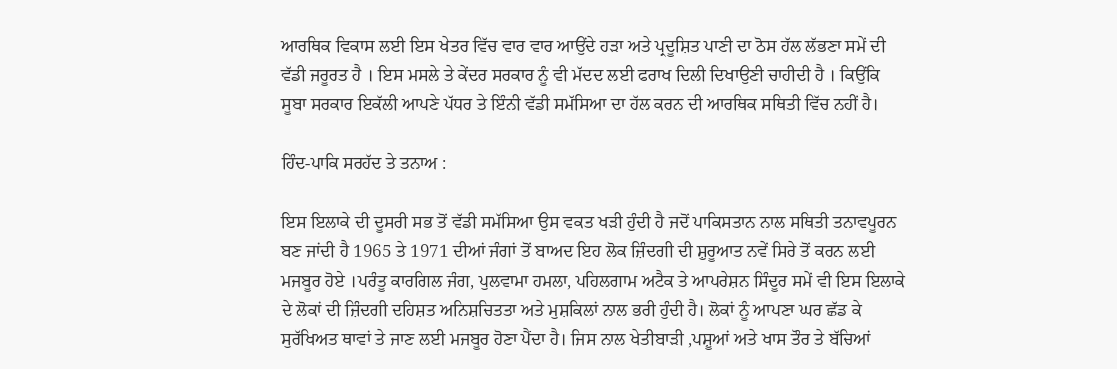ਆਰਥਿਕ ਵਿਕਾਸ ਲਈ ਇਸ ਖੇਤਰ ਵਿੱਚ ਵਾਰ ਵਾਰ ਆਉਂਦੇ ਹੜਾ ਅਤੇ ਪ੍ਰਦੂਸ਼ਿਤ ਪਾਣੀ ਦਾ ਠੋਸ ਹੱਲ ਲੱਭਣਾ ਸਮੇਂ ਦੀ ਵੱਡੀ ਜਰੂਰਤ ਹੈ । ਇਸ ਮਸਲੇ ਤੇ ਕੇਂਦਰ ਸਰਕਾਰ ਨੂੰ ਵੀ ਮੱਦਦ ਲਈ ਫਰਾਖ ਦਿਲੀ ਦਿਖਾਉਣੀ ਚਾਹੀਦੀ ਹੈ । ਕਿਉਂਕਿ ਸੂਬਾ ਸਰਕਾਰ ਇਕੱਲੀ ਆਪਣੇ ਪੱਧਰ ਤੇ ਇੰਨੀ ਵੱਡੀ ਸਮੱਸਿਆ ਦਾ ਹੱਲ ਕਰਨ ਦੀ ਆਰਥਿਕ ਸਥਿਤੀ ਵਿੱਚ ਨਹੀਂ ਹੈ।

ਹਿੰਦ-ਪਾਕਿ ਸਰਹੱਦ ਤੇ ਤਨਾਅ :

ਇਸ ਇਲਾਕੇ ਦੀ ਦੂਸਰੀ ਸਭ ਤੋਂ ਵੱਡੀ ਸਮੱਸਿਆ ਉਸ ਵਕਤ ਖੜੀ ਹੁੰਦੀ ਹੈ ਜਦੋਂ ਪਾਕਿਸਤਾਨ ਨਾਲ ਸਥਿਤੀ ਤਨਾਵਪੂਰਨ ਬਣ ਜਾਂਦੀ ਹੈ 1965 ਤੇ 1971 ਦੀਆਂ ਜੰਗਾਂ ਤੋਂ ਬਾਅਦ ਇਹ ਲੋਕ ਜ਼ਿੰਦਗੀ ਦੀ ਸ਼ੁਰੂਆਤ ਨਵੇਂ ਸਿਰੇ ਤੋਂ ਕਰਨ ਲਈ ਮਜਬੂਰ ਹੋਏ ।ਪਰੰਤੂ ਕਾਰਗਿਲ ਜੰਗ, ਪੁਲਵਾਮਾ ਹਮਲਾ, ਪਹਿਲਗਾਮ ਅਟੈਕ ਤੇ ਆਪਰੇਸ਼ਨ ਸਿੰਦੂਰ ਸਮੇਂ ਵੀ ਇਸ ਇਲਾਕੇ ਦੇ ਲੋਕਾਂ ਦੀ ਜ਼ਿੰਦਗੀ ਦਹਿਸ਼ਤ ਅਨਿਸ਼ਚਿਤਤਾ ਅਤੇ ਮੁਸ਼ਕਿਲਾਂ ਨਾਲ ਭਰੀ ਹੁੰਦੀ ਹੈ। ਲੋਕਾਂ ਨੂੰ ਆਪਣਾ ਘਰ ਛੱਡ ਕੇ ਸੁਰੱਖਿਅਤ ਥਾਵਾਂ ਤੇ ਜਾਣ ਲਈ ਮਜਬੂਰ ਹੋਣਾ ਪੈਂਦਾ ਹੈ। ਜਿਸ ਨਾਲ ਖੇਤੀਬਾੜੀ ,ਪਸ਼ੂਆਂ ਅਤੇ ਖਾਸ ਤੌਰ ਤੇ ਬੱਚਿਆਂ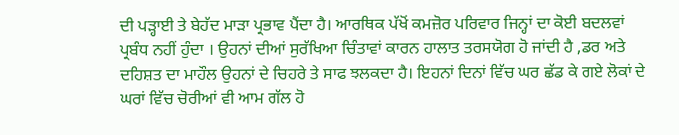ਦੀ ਪੜ੍ਹਾਈ ਤੇ ਬੇਹੱਦ ਮਾੜਾ ਪ੍ਰਭਾਵ ਪੈਂਦਾ ਹੈ। ਆਰਥਿਕ ਪੱਖੋਂ ਕਮਜ਼ੋਰ ਪਰਿਵਾਰ ਜਿਨ੍ਹਾਂ ਦਾ ਕੋਈ ਬਦਲਵਾਂ ਪ੍ਰਬੰਧ ਨਹੀਂ ਹੁੰਦਾ । ਉਹਨਾਂ ਦੀਆਂ ਸੁਰੱਖਿਆ ਚਿੰਤਾਵਾਂ ਕਾਰਨ ਹਾਲਾਤ ਤਰਸਯੋਗ ਹੋ ਜਾਂਦੀ ਹੈ ,ਡਰ ਅਤੇ ਦਹਿਸ਼ਤ ਦਾ ਮਾਹੌਲ ਉਹਨਾਂ ਦੇ ਚਿਹਰੇ ਤੇ ਸਾਫ ਝਲਕਦਾ ਹੈ। ਇਹਨਾਂ ਦਿਨਾਂ ਵਿੱਚ ਘਰ ਛੱਡ ਕੇ ਗਏ ਲੋਕਾਂ ਦੇ ਘਰਾਂ ਵਿੱਚ ਚੋਰੀਆਂ ਵੀ ਆਮ ਗੱਲ ਹੋ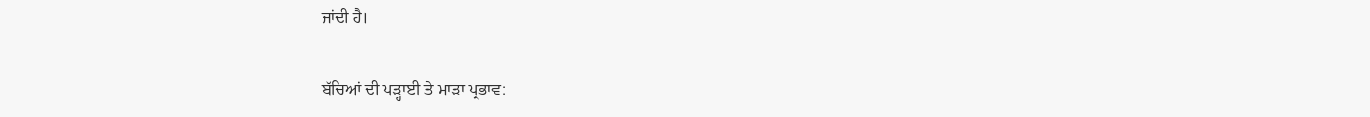ਜਾਂਦੀ ਹੈ।

ਬੱਚਿਆਂ ਦੀ ਪੜ੍ਹਾਈ ਤੇ ਮਾੜਾ ਪ੍ਰਭਾਵ: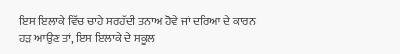ਇਸ ਇਲਾਕੇ ਵਿੱਚ ਚਾਹੇ ਸਰਹੱਦੀ ਤਨਾਅ ਹੋਵੇ ਜਾਂ ਦਰਿਆ ਦੇ ਕਾਰਨ ਹੜ ਆਉਣ ਤਾਂ, ਇਸ ਇਲਾਕੇ ਦੇ ਸਕੂਲ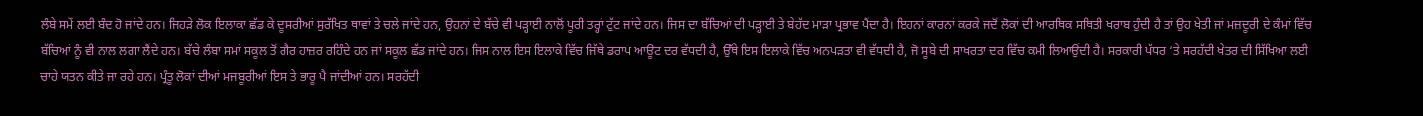ਲੰਬੇ ਸਮੇਂ ਲਈ ਬੰਦ ਹੋ ਜਾਂਦੇ ਹਨ। ਜਿਹੜੇ ਲੋਕ ਇਲਾਕਾ ਛੱਡ ਕੇ ਦੂਸਰੀਆਂ ਸੁਰੱਖਿਤ ਥਾਵਾਂ ਤੇ ਚਲੇ ਜਾਂਦੇ ਹਨ, ਉਹਨਾਂ ਦੇ ਬੱਚੇ ਵੀ ਪੜ੍ਹਾਈ ਨਾਲੋਂ ਪੂਰੀ ਤਰ੍ਹਾਂ ਟੁੱਟ ਜਾਂਦੇ ਹਨ। ਜਿਸ ਦਾ ਬੱਚਿਆਂ ਦੀ ਪੜ੍ਹਾਈ ਤੇ ਬੇਹੱਦ ਮਾੜਾ ਪ੍ਰਭਾਵ ਪੈਂਦਾ ਹੈ। ਇਹਨਾਂ ਕਾਰਨਾਂ ਕਰਕੇ ਜਦੋਂ ਲੋਕਾਂ ਦੀ ਆਰਥਿਕ ਸਥਿਤੀ ਖਰਾਬ ਹੁੰਦੀ ਹੈ ਤਾਂ ਉਹ ਖੇਤੀ ਜਾਂ ਮਜ਼ਦੂਰੀ ਦੇ ਕੰਮਾਂ ਵਿੱਚ ਬੱਚਿਆਂ ਨੂੰ ਵੀ ਨਾਲ ਲਗਾ ਲੈਂਦੇ ਹਨ। ਬੱਚੇ ਲੰਬਾ ਸਮਾਂ ਸਕੂਲ ਤੋਂ ਗੈਰ ਹਾਜ਼ਰ ਰਹਿੰਦੇ ਹਨ ਜਾਂ ਸਕੂਲ ਛੱਡ ਜਾਂਦੇ ਹਨ। ਜਿਸ ਨਾਲ ਇਸ ਇਲਾਕੇ ਵਿੱਚ ਜਿੱਥੇ ਡਰਾਪ ਆਊਟ ਦਰ ਵੱਧਦੀ ਹੈ, ਉੱਥੇ ਇਸ ਇਲਾਕੇ ਵਿੱਚ ਅਨਪੜਤਾ ਵੀ ਵੱਧਦੀ ਹੈ, ਜੋ ਸੂਬੇ ਦੀ ਸਾਖਰਤਾ ਦਰ ਵਿੱਚ ਕਮੀ ਲਿਆਉਂਦੀ ਹੈ। ਸਰਕਾਰੀ ਪੱਧਰ ‘ਤੇ ਸਰਹੱਦੀ ਖੇਤਰ ਦੀ ਸਿੱਖਿਆ ਲਈ ਚਾਹੇ ਯਤਨ ਕੀਤੇ ਜਾ ਰਹੇ ਹਨ। ਪ੍ਰੰਤੂ ਲੋਕਾਂ ਦੀਆਂ ਮਜਬੂਰੀਆਂ ਇਸ ਤੇ ਭਾਰੂ ਪੈ ਜਾਂਦੀਆਂ ਹਨ। ਸਰਹੱਦੀ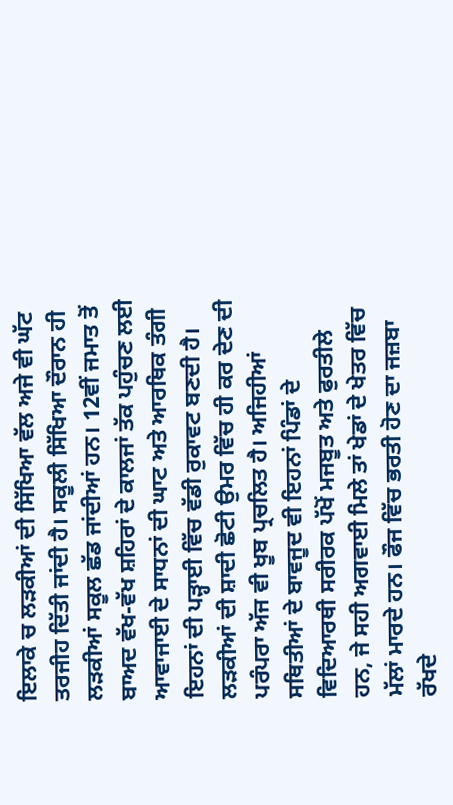ਇਲਾਕੇ ਚ ਲੜਕੀਆਂ ਦੀ ਸਿੱਖਿਆ ਵੱਲ ਅਜੇ ਵੀ ਘੱਟ ਤਰਜੀਹ ਦਿੱਤੀ ਜਾਂਦੀ ਹੈ। ਸਕੂਲੀ ਸਿੱਖਿਆ ਦੌਰਾਨ ਹੀ ਲੜਕੀਆਂ ਸਕੂਲ ਛੱਡ ਜਾਂਦੀਆਂ ਹਨ। 12ਵੀਂ ਜਮਾਤ ਤੋਂ ਬਾਅਦ ਵੱਖ-ਵੱਖ ਸ਼ਹਿਰਾਂ ਦੇ ਕਾਲਜਾਂ ਤੱਕ ਪਹੁੰਚਣ ਲਈ ਆਵਾਜਾਈ ਦੇ ਸਾਧਨਾਂ ਦੀ ਘਾਟ ਅਤੇ ਆਰਥਿਕ ਤੰਗੀ ਇਹਨਾਂ ਦੀ ਪੜ੍ਹਾਈ ਵਿੱਚ ਵੱਡੀ ਰੁਕਾਵਟ ਬਣਦੀ ਹੈ। ਲੜਕੀਆਂ ਦੀ ਸ਼ਾਦੀ ਛੋਟੀ ਉਮਰ ਵਿੱਚ ਹੀ ਕਰ ਦੇਣ ਦੀ ਪਰੰਪਰਾ ਅੱਜ ਵੀ ਖੂਬ ਪ੍ਰਚਲਿਤ ਹੈ। ਅਜਿਹੀਆਂ ਸਥਿਤੀਆਂ ਦੇ ਬਾਵਜੂਦ ਵੀ ਇਹਨਾਂ ਪਿੰਡਾਂ ਦੇ ਵਿਦਿਆਰਥੀ ਸਰੀਰਕ ਪੱਖੋਂ ਮਜਬੂਤ ਅਤੇ ਫੁਰਤੀਲੇ ਹਨ, ਜੇ ਸਹੀ ਅਗਵਾਈ ਮਿਲੇ ਤਾਂ ਖੇਡਾਂ ਦੇ ਖੇਤਰ ਵਿੱਚ ਮੱਲਾਂ ਮਾਰਦੇ ਹਨ। ਫੌਜ ਵਿੱਚ ਭਰਤੀ ਹੋਣ ਦਾ ਜਜ਼ਬਾ ਰੱਖਦੇ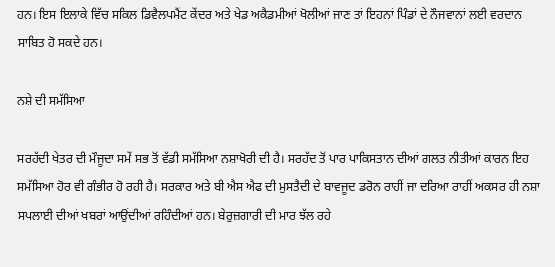ਹਨ। ਇਸ ਇਲਾਕੇ ਵਿੱਚ ਸਕਿਲ ਡਿਵੈਲਪਮੈਂਟ ਕੇਂਦਰ ਅਤੇ ਖੇਡ ਅਕੈਡਮੀਆਂ ਖੋਲੀਆਂ ਜਾਣ ਤਾਂ ਇਹਨਾਂ ਪਿੰਡਾਂ ਦੇ ਨੌਜਵਾਨਾਂ ਲਈ ਵਰਦਾਨ ਸਾਬਿਤ ਹੋ ਸਕਦੇ ਹਨ।

ਨਸ਼ੇ ਦੀ ਸਮੱਸਿਆ

ਸਰਹੱਦੀ ਖੇਤਰ ਦੀ ਮੌਜੂਦਾ ਸਮੇਂ ਸਭ ਤੋਂ ਵੱਡੀ ਸਮੱਸਿਆ ਨਸ਼ਾਖੋਰੀ ਦੀ ਹੈ। ਸਰਹੱਦ ਤੋਂ ਪਾਰ ਪਾਕਿਸਤਾਨ ਦੀਆਂ ਗਲਤ ਨੀਤੀਆਂ ਕਾਰਨ ਇਹ ਸਮੱਸਿਆ ਹੋਰ ਵੀ ਗੰਭੀਰ ਹੋ ਰਹੀ ਹੈ। ਸਰਕਾਰ ਅਤੇ ਬੀ ਐਸ ਐਫ ਦੀ ਮੁਸਤੈਦੀ ਦੇ ਬਾਵਜੂਦ ਡਰੋਨ ਰਾਹੀਂ ਜਾ ਦਰਿਆ ਰਾਹੀਂ ਅਕਸਰ ਹੀ ਨਸ਼ਾ ਸਪਲਾਈ ਦੀਆਂ ਖਬਰਾਂ ਆਉਂਦੀਆਂ ਰਹਿੰਦੀਆਂ ਹਨ। ਬੇਰੁਜ਼ਗਾਰੀ ਦੀ ਮਾਰ ਝੱਲ ਰਹੇ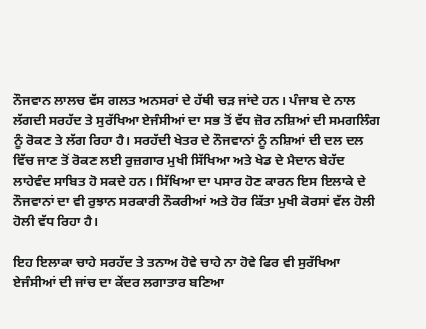ਨੌਜਵਾਨ ਲਾਲਚ ਵੱਸ ਗਲਤ ਅਨਸਰਾਂ ਦੇ ਹੱਥੀ ਚੜ ਜਾਂਦੇ ਹਨ। ਪੰਜਾਬ ਦੇ ਨਾਲ ਲੱਗਦੀ ਸਰਹੱਦ ਤੇ ਸੁਰੱਖਿਆ ਏਜੰਸੀਆਂ ਦਾ ਸਭ ਤੋਂ ਵੱਧ ਜ਼ੋਰ ਨਸ਼ਿਆਂ ਦੀ ਸਮਗਲਿੰਗ ਨੂੰ ਰੋਕਣ ਤੇ ਲੱਗ ਰਿਹਾ ਹੈ। ਸਰਹੱਦੀ ਖੇਤਰ ਦੇ ਨੌਜਵਾਨਾਂ ਨੂੰ ਨਸ਼ਿਆਂ ਦੀ ਦਲ ਦਲ ਵਿੱਚ ਜਾਣ ਤੋਂ ਰੋਕਣ ਲਈ ਰੁਜ਼ਗਾਰ ਮੁਖੀ ਸਿੱਖਿਆ ਅਤੇ ਖੇਡ ਦੇ ਮੈਦਾਨ ਬੇਹੱਦ ਲਾਹੇਵੰਦ ਸਾਬਿਤ ਹੋ ਸਕਦੇ ਹਨ। ਸਿੱਖਿਆ ਦਾ ਪਸਾਰ ਹੋਣ ਕਾਰਨ ਇਸ ਇਲਾਕੇ ਦੇ ਨੌਜਵਾਨਾਂ ਦਾ ਵੀ ਰੁਝਾਨ ਸਰਕਾਰੀ ਨੌਕਰੀਆਂ ਅਤੇ ਹੋਰ ਕਿੱਤਾ ਮੁਖੀ ਕੋਰਸਾਂ ਵੱਲ ਹੋਲੀ ਹੋਲੀ ਵੱਧ ਰਿਹਾ ਹੈ।

ਇਹ ਇਲਾਕਾ ਚਾਹੇ ਸਰਹੱਦ ਤੇ ਤਨਾਅ ਹੋਵੇ ਚਾਹੇ ਨਾ ਹੋਵੇ ਫਿਰ ਵੀ ਸੁਰੱਖਿਆ ਏਜੰਸੀਆਂ ਦੀ ਜਾਂਚ ਦਾ ਕੇਂਦਰ ਲਗਾਤਾਰ ਬਣਿਆ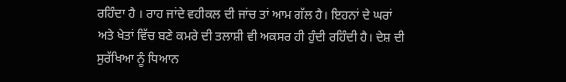ਰਹਿੰਦਾ ਹੈ । ਰਾਹ ਜਾਂਦੇ ਵਹੀਕਲ ਦੀ ਜਾਂਚ ਤਾਂ ਆਮ ਗੱਲ ਹੈ। ਇਹਨਾਂ ਦੇ ਘਰਾਂ ਅਤੇ ਖੇਤਾਂ ਵਿੱਚ ਬਣੇ ਕਮਰੇ ਦੀ ਤਲਾਸ਼ੀ ਵੀ ਅਕਸਰ ਹੀ ਹੁੰਦੀ ਰਹਿੰਦੀ ਹੈ। ਦੇਸ਼ ਦੀ ਸੁਰੱਖਿਆ ਨੂੰ ਧਿਆਨ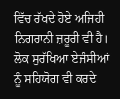ਵਿੱਚ ਰੱਖਦੇ ਹੋਏ ਅਜਿਹੀ ਨਿਗਰਾਨੀ ਜ਼ਰੂਰੀ ਵੀ ਹੈ। ਲੋਕ ਸੁਰੱਖਿਆ ਏਜੰਸੀਆਂ ਨੂੰ ਸਹਿਯੋਗ ਵੀ ਕਰਦੇ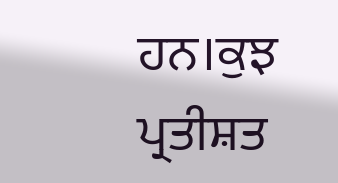ਹਨ।ਕੁਝ ਪ੍ਰਤੀਸ਼ਤ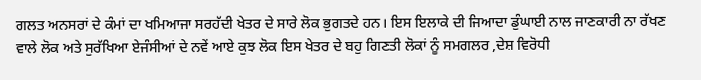ਗਲਤ ਅਨਸਰਾਂ ਦੇ ਕੰਮਾਂ ਦਾ ਖਮਿਆਜਾ ਸਰਹੱਦੀ ਖੇਤਰ ਦੇ ਸਾਰੇ ਲੋਕ ਭੁਗਤਦੇ ਹਨ। ਇਸ ਇਲਾਕੇ ਦੀ ਜਿਆਦਾ ਡੁੰਘਾਈ ਨਾਲ ਜਾਣਕਾਰੀ ਨਾ ਰੱਖਣ ਵਾਲੇ ਲੋਕ ਅਤੇ ਸੁਰੱਖਿਆ ਏਜੰਸੀਆਂ ਦੇ ਨਵੇਂ ਆਏ ਕੁਝ ਲੋਕ ਇਸ ਖੇਤਰ ਦੇ ਬਹੁ ਗਿਣਤੀ ਲੋਕਾਂ ਨੂੰ ਸਮਗਲਰ ,ਦੇਸ਼ ਵਿਰੋਧੀ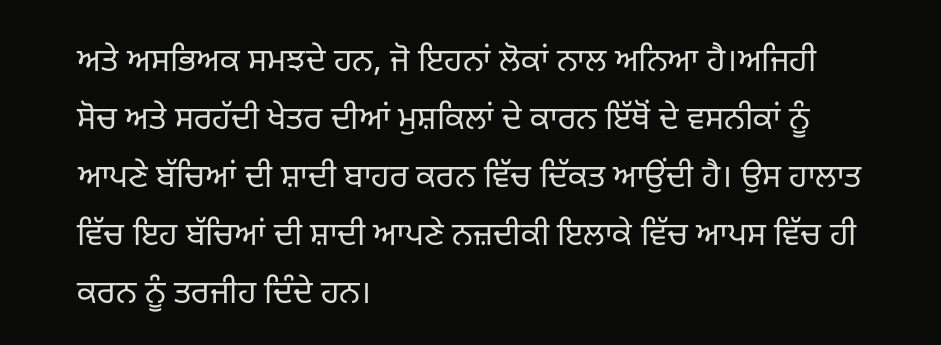ਅਤੇ ਅਸਭਿਅਕ ਸਮਝਦੇ ਹਨ, ਜੋ ਇਹਨਾਂ ਲੋਕਾਂ ਨਾਲ ਅਨਿਆ ਹੈ।ਅਜਿਹੀ ਸੋਚ ਅਤੇ ਸਰਹੱਦੀ ਖੇਤਰ ਦੀਆਂ ਮੁਸ਼ਕਿਲਾਂ ਦੇ ਕਾਰਨ ਇੱਥੋਂ ਦੇ ਵਸਨੀਕਾਂ ਨੂੰ ਆਪਣੇ ਬੱਚਿਆਂ ਦੀ ਸ਼ਾਦੀ ਬਾਹਰ ਕਰਨ ਵਿੱਚ ਦਿੱਕਤ ਆਉਂਦੀ ਹੈ। ਉਸ ਹਾਲਾਤ ਵਿੱਚ ਇਹ ਬੱਚਿਆਂ ਦੀ ਸ਼ਾਦੀ ਆਪਣੇ ਨਜ਼ਦੀਕੀ ਇਲਾਕੇ ਵਿੱਚ ਆਪਸ ਵਿੱਚ ਹੀ ਕਰਨ ਨੂੰ ਤਰਜੀਹ ਦਿੰਦੇ ਹਨ।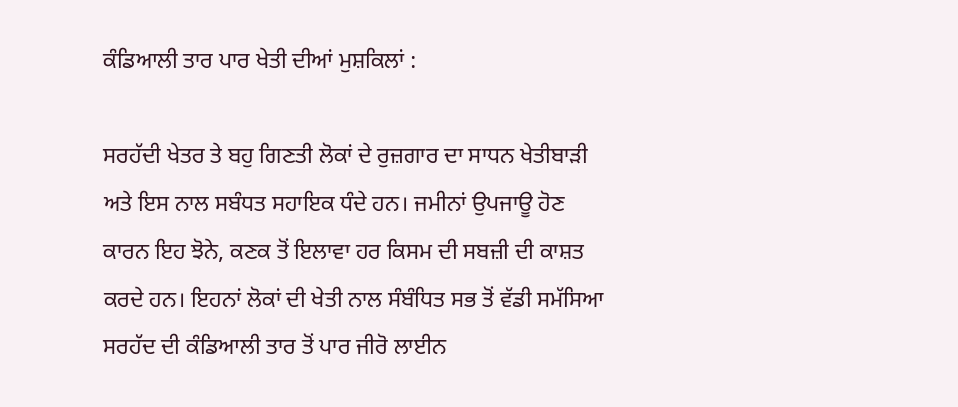ਕੰਡਿਆਲੀ ਤਾਰ ਪਾਰ ਖੇਤੀ ਦੀਆਂ ਮੁਸ਼ਕਿਲਾਂ :

ਸਰਹੱਦੀ ਖੇਤਰ ਤੇ ਬਹੁ ਗਿਣਤੀ ਲੋਕਾਂ ਦੇ ਰੁਜ਼ਗਾਰ ਦਾ ਸਾਧਨ ਖੇਤੀਬਾੜੀ ਅਤੇ ਇਸ ਨਾਲ ਸਬੰਧਤ ਸਹਾਇਕ ਧੰਦੇ ਹਨ। ਜਮੀਨਾਂ ਉਪਜਾਊ ਹੋਣ ਕਾਰਨ ਇਹ ਝੋਨੇ, ਕਣਕ ਤੋਂ ਇਲਾਵਾ ਹਰ ਕਿਸਮ ਦੀ ਸਬਜ਼ੀ ਦੀ ਕਾਸ਼ਤ ਕਰਦੇ ਹਨ। ਇਹਨਾਂ ਲੋਕਾਂ ਦੀ ਖੇਤੀ ਨਾਲ ਸੰਬੰਧਿਤ ਸਭ ਤੋਂ ਵੱਡੀ ਸਮੱਸਿਆ ਸਰਹੱਦ ਦੀ ਕੰਡਿਆਲੀ ਤਾਰ ਤੋਂ ਪਾਰ ਜੀਰੋ ਲਾਈਨ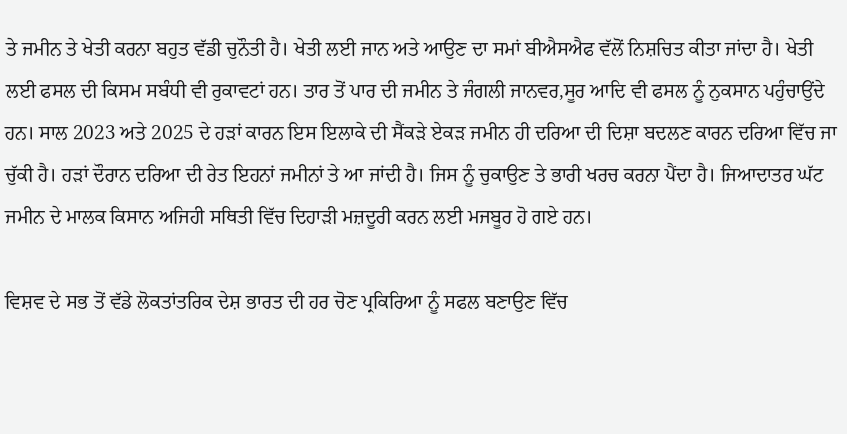ਤੇ ਜਮੀਨ ਤੇ ਖੇਤੀ ਕਰਨਾ ਬਹੁਤ ਵੱਡੀ ਚੁਨੌਤੀ ਹੈ। ਖੇਤੀ ਲਈ ਜਾਨ ਅਤੇ ਆਉਣ ਦਾ ਸਮਾਂ ਬੀਐਸਐਫ ਵੱਲੋਂ ਨਿਸ਼ਚਿਤ ਕੀਤਾ ਜਾਂਦਾ ਹੈ। ਖੇਤੀ ਲਈ ਫਸਲ ਦੀ ਕਿਸਮ ਸਬੰਧੀ ਵੀ ਰੁਕਾਵਟਾਂ ਹਨ। ਤਾਰ ਤੋਂ ਪਾਰ ਦੀ ਜਮੀਨ ਤੇ ਜੰਗਲੀ ਜਾਨਵਰ,ਸੂਰ ਆਦਿ ਵੀ ਫਸਲ ਨੂੰ ਨੁਕਸਾਨ ਪਹੁੰਚਾਉਂਦੇ ਹਨ। ਸਾਲ 2023 ਅਤੇ 2025 ਦੇ ਹੜਾਂ ਕਾਰਨ ਇਸ ਇਲਾਕੇ ਦੀ ਸੈਂਕੜੇ ਏਕੜ ਜਮੀਨ ਹੀ ਦਰਿਆ ਦੀ ਦਿਸ਼ਾ ਬਦਲਣ ਕਾਰਨ ਦਰਿਆ ਵਿੱਚ ਜਾ ਚੁੱਕੀ ਹੈ। ਹੜਾਂ ਦੌਰਾਨ ਦਰਿਆ ਦੀ ਰੇਤ ਇਹਨਾਂ ਜਮੀਨਾਂ ਤੇ ਆ ਜਾਂਦੀ ਹੈ। ਜਿਸ ਨੂੰ ਚੁਕਾਉਣ ਤੇ ਭਾਰੀ ਖਰਚ ਕਰਨਾ ਪੈਂਦਾ ਹੈ। ਜਿਆਦਾਤਰ ਘੱਟ ਜਮੀਨ ਦੇ ਮਾਲਕ ਕਿਸਾਨ ਅਜਿਹੀ ਸਥਿਤੀ ਵਿੱਚ ਦਿਹਾੜੀ ਮਜ਼ਦੂਰੀ ਕਰਨ ਲਈ ਮਜਬੂਰ ਹੋ ਗਏ ਹਨ।

ਵਿਸ਼ਵ ਦੇ ਸਭ ਤੋਂ ਵੱਡੇ ਲੋਕਤਾਂਤਰਿਕ ਦੇਸ਼ ਭਾਰਤ ਦੀ ਹਰ ਚੋਣ ਪ੍ਰਕਿਰਿਆ ਨੂੰ ਸਫਲ ਬਣਾਉਣ ਵਿੱਚ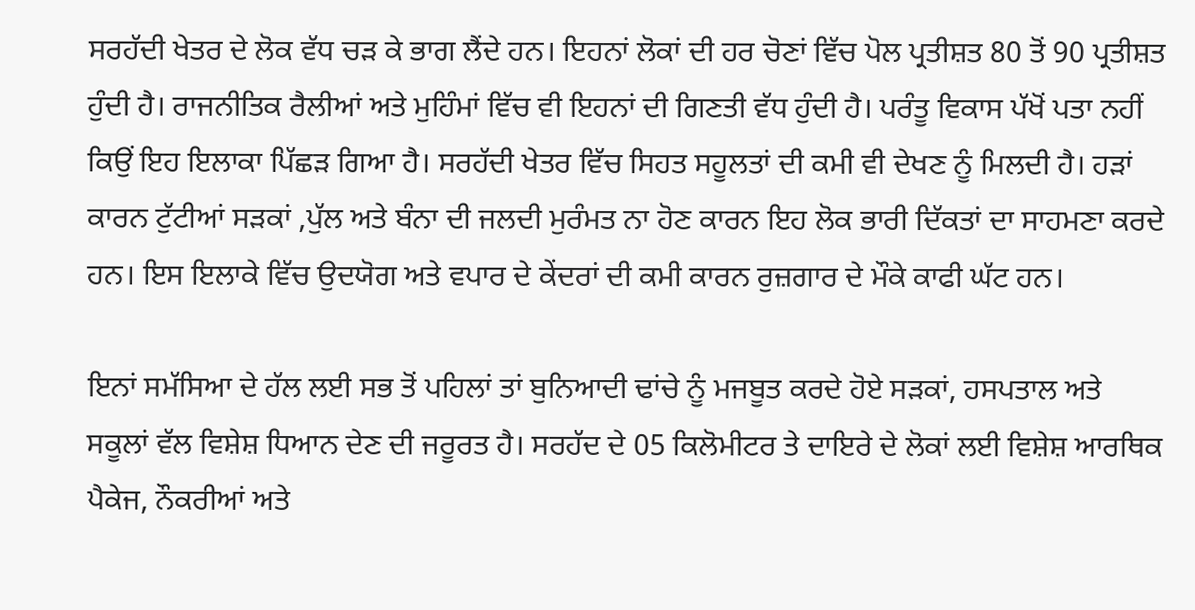ਸਰਹੱਦੀ ਖੇਤਰ ਦੇ ਲੋਕ ਵੱਧ ਚੜ ਕੇ ਭਾਗ ਲੈਂਦੇ ਹਨ। ਇਹਨਾਂ ਲੋਕਾਂ ਦੀ ਹਰ ਚੋਣਾਂ ਵਿੱਚ ਪੋਲ ਪ੍ਰਤੀਸ਼ਤ 80 ਤੋਂ 90 ਪ੍ਰਤੀਸ਼ਤ ਹੁੰਦੀ ਹੈ। ਰਾਜਨੀਤਿਕ ਰੈਲੀਆਂ ਅਤੇ ਮੁਹਿੰਮਾਂ ਵਿੱਚ ਵੀ ਇਹਨਾਂ ਦੀ ਗਿਣਤੀ ਵੱਧ ਹੁੰਦੀ ਹੈ। ਪਰੰਤੂ ਵਿਕਾਸ ਪੱਖੋਂ ਪਤਾ ਨਹੀਂ ਕਿਉਂ ਇਹ ਇਲਾਕਾ ਪਿੱਛੜ ਗਿਆ ਹੈ। ਸਰਹੱਦੀ ਖੇਤਰ ਵਿੱਚ ਸਿਹਤ ਸਹੂਲਤਾਂ ਦੀ ਕਮੀ ਵੀ ਦੇਖਣ ਨੂੰ ਮਿਲਦੀ ਹੈ। ਹੜਾਂ ਕਾਰਨ ਟੁੱਟੀਆਂ ਸੜਕਾਂ ,ਪੁੱਲ ਅਤੇ ਬੰਨਾ ਦੀ ਜਲਦੀ ਮੁਰੰਮਤ ਨਾ ਹੋਣ ਕਾਰਨ ਇਹ ਲੋਕ ਭਾਰੀ ਦਿੱਕਤਾਂ ਦਾ ਸਾਹਮਣਾ ਕਰਦੇ ਹਨ। ਇਸ ਇਲਾਕੇ ਵਿੱਚ ਉਦਯੋਗ ਅਤੇ ਵਪਾਰ ਦੇ ਕੇਂਦਰਾਂ ਦੀ ਕਮੀ ਕਾਰਨ ਰੁਜ਼ਗਾਰ ਦੇ ਮੌਕੇ ਕਾਫੀ ਘੱਟ ਹਨ।

ਇਨਾਂ ਸਮੱਸਿਆ ਦੇ ਹੱਲ ਲਈ ਸਭ ਤੋਂ ਪਹਿਲਾਂ ਤਾਂ ਬੁਨਿਆਦੀ ਢਾਂਚੇ ਨੂੰ ਮਜਬੂਤ ਕਰਦੇ ਹੋਏ ਸੜਕਾਂ, ਹਸਪਤਾਲ ਅਤੇ ਸਕੂਲਾਂ ਵੱਲ ਵਿਸ਼ੇਸ਼ ਧਿਆਨ ਦੇਣ ਦੀ ਜਰੂਰਤ ਹੈ। ਸਰਹੱਦ ਦੇ 05 ਕਿਲੋਮੀਟਰ ਤੇ ਦਾਇਰੇ ਦੇ ਲੋਕਾਂ ਲਈ ਵਿਸ਼ੇਸ਼ ਆਰਥਿਕ ਪੈਕੇਜ, ਨੌਕਰੀਆਂ ਅਤੇ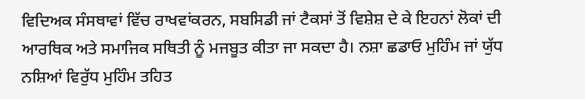ਵਿਦਿਅਕ ਸੰਸਥਾਵਾਂ ਵਿੱਚ ਰਾਖਵਾਂਕਰਨ, ਸਬਸਿਡੀ ਜਾਂ ਟੈਕਸਾਂ ਤੋਂ ਵਿਸ਼ੇਸ਼ ਦੇ ਕੇ ਇਹਨਾਂ ਲੋਕਾਂ ਦੀ ਆਰਥਿਕ ਅਤੇ ਸਮਾਜਿਕ ਸਥਿਤੀ ਨੂੰ ਮਜਬੂਤ ਕੀਤਾ ਜਾ ਸਕਦਾ ਹੈ। ਨਸ਼ਾ ਛਡਾਓ ਮੁਹਿੰਮ ਜਾਂ ਯੁੱਧ ਨਸ਼ਿਆਂ ਵਿਰੁੱਧ ਮੁਹਿੰਮ ਤਹਿਤ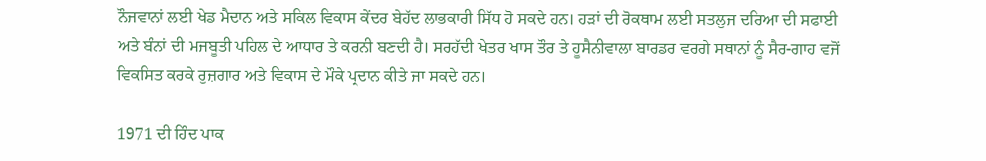ਨੌਜਵਾਨਾਂ ਲਈ ਖੇਡ ਮੈਦਾਨ ਅਤੇ ਸਕਿਲ ਵਿਕਾਸ ਕੇਂਦਰ ਬੇਹੱਦ ਲਾਭਕਾਰੀ ਸਿੱਧ ਹੋ ਸਕਦੇ ਹਨ। ਹੜਾਂ ਦੀ ਰੋਕਥਾਮ ਲਈ ਸਤਲੁਜ ਦਰਿਆ ਦੀ ਸਫਾਈ ਅਤੇ ਬੰਨਾਂ ਦੀ ਮਜਬੂਤੀ ਪਹਿਲ ਦੇ ਆਧਾਰ ਤੇ ਕਰਨੀ ਬਣਦੀ ਹੈ। ਸਰਹੱਦੀ ਖੇਤਰ ਖਾਸ ਤੌਰ ਤੇ ਹੂਸੈਨੀਵਾਲਾ ਬਾਰਡਰ ਵਰਗੇ ਸਥਾਨਾਂ ਨੂੰ ਸੈਰ-ਗਾਹ ਵਜੋਂ ਵਿਕਸਿਤ ਕਰਕੇ ਰੁਜ਼ਗਾਰ ਅਤੇ ਵਿਕਾਸ ਦੇ ਮੌਕੇ ਪ੍ਰਦਾਨ ਕੀਤੇ ਜਾ ਸਕਦੇ ਹਨ।

1971 ਦੀ ਹਿੰਦ ਪਾਕ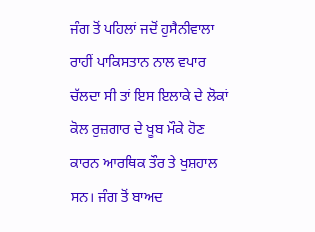ਜੰਗ ਤੋਂ ਪਹਿਲਾਂ ਜਦੋਂ ਹੁਸੈਨੀਵਾਲਾ ਰਾਹੀਂ ਪਾਕਿਸਤਾਨ ਨਾਲ ਵਪਾਰ ਚੱਲਦਾ ਸੀ ਤਾਂ ਇਸ ਇਲਾਕੇ ਦੇ ਲੋਕਾਂ ਕੋਲ ਰੁਜ਼ਗਾਰ ਦੇ ਖੂਬ ਮੌਕੇ ਹੋਣ ਕਾਰਨ ਆਰਥਿਕ ਤੌਰ ਤੇ ਖੁਸ਼ਹਾਲ ਸਨ। ਜੰਗ ਤੋਂ ਬਾਅਦ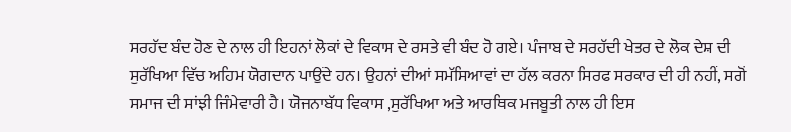ਸਰਹੱਦ ਬੰਦ ਹੋਣ ਦੇ ਨਾਲ ਹੀ ਇਹਨਾਂ ਲੋਕਾਂ ਦੇ ਵਿਕਾਸ ਦੇ ਰਸਤੇ ਵੀ ਬੰਦ ਹੋ ਗਏ। ਪੰਜਾਬ ਦੇ ਸਰਹੱਦੀ ਖੇਤਰ ਦੇ ਲੋਕ ਦੇਸ਼ ਦੀ ਸੁਰੱਖਿਆ ਵਿੱਚ ਅਹਿਮ ਯੋਗਦਾਨ ਪਾਉਂਦੇ ਹਨ। ਉਹਨਾਂ ਦੀਆਂ ਸਮੱਸਿਆਵਾਂ ਦਾ ਹੱਲ ਕਰਨਾ ਸਿਰਫ ਸਰਕਾਰ ਦੀ ਹੀ ਨਹੀਂ, ਸਗੋਂ ਸਮਾਜ ਦੀ ਸਾਂਝੀ ਜਿੰਮੇਵਾਰੀ ਹੈ। ਯੋਜਨਾਬੱਧ ਵਿਕਾਸ ,ਸੁਰੱਖਿਆ ਅਤੇ ਆਰਥਿਕ ਮਜਬੂਤੀ ਨਾਲ ਹੀ ਇਸ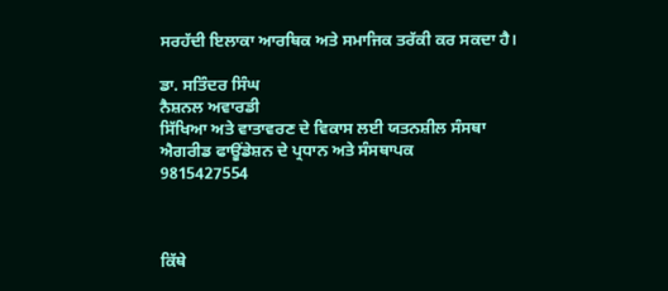ਸਰਹੱਦੀ ਇਲਾਕਾ ਆਰਥਿਕ ਅਤੇ ਸਮਾਜਿਕ ਤਰੱਕੀ ਕਰ ਸਕਦਾ ਹੈ।

ਡਾ. ਸਤਿੰਦਰ ਸਿੰਘ
ਨੈਸ਼ਨਲ ਅਵਾਰਡੀ
ਸਿੱਖਿਆ ਅਤੇ ਵਾਤਾਵਰਣ ਦੇ ਵਿਕਾਸ ਲਈ ਯਤਨਸ਼ੀਲ ਸੰਸਥਾ
ਐਗਰੀਡ ਫਾਊਂਡੇਸ਼ਨ ਦੇ ਪ੍ਰਧਾਨ ਅਤੇ ਸੰਸਥਾਪਕ
9815427554



ਕਿੱਥੇ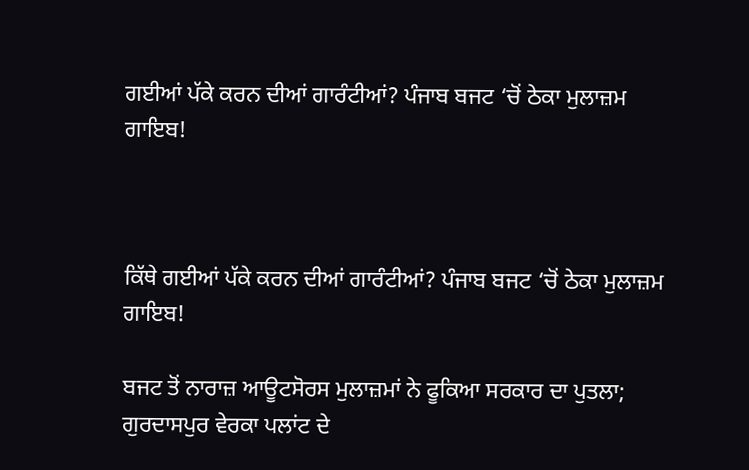ਗਈਆਂ ਪੱਕੇ ਕਰਨ ਦੀਆਂ ਗਾਰੰਟੀਆਂ? ਪੰਜਾਬ ਬਜਟ ‘ਚੋਂ ਠੇਕਾ ਮੁਲਾਜ਼ਮ ਗਾਇਬ!



ਕਿੱਥੇ ਗਈਆਂ ਪੱਕੇ ਕਰਨ ਦੀਆਂ ਗਾਰੰਟੀਆਂ? ਪੰਜਾਬ ਬਜਟ ‘ਚੋਂ ਠੇਕਾ ਮੁਲਾਜ਼ਮ ਗਾਇਬ!

ਬਜਟ ਤੋਂ ਨਾਰਾਜ਼ ਆਊਟਸੋਰਸ ਮੁਲਾਜ਼ਮਾਂ ਨੇ ਫੂਕਿਆ ਸਰਕਾਰ ਦਾ ਪੁਤਲਾ; ਗੁਰਦਾਸਪੁਰ ਵੇਰਕਾ ਪਲਾਂਟ ਦੇ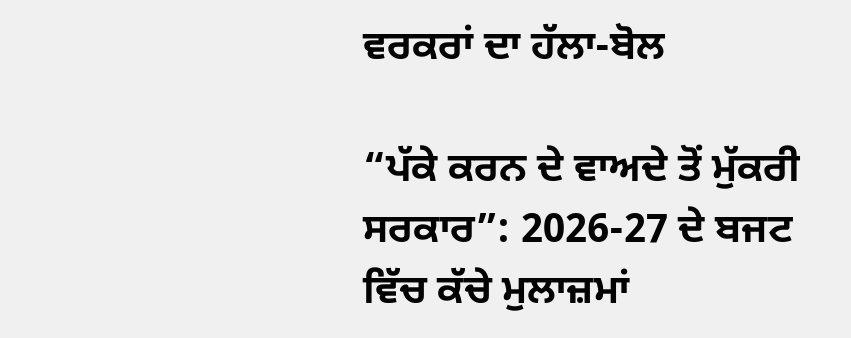ਵਰਕਰਾਂ ਦਾ ਹੱਲਾ-ਬੋਲ

“ਪੱਕੇ ਕਰਨ ਦੇ ਵਾਅਦੇ ਤੋਂ ਮੁੱਕਰੀ ਸਰਕਾਰ”: 2026-27 ਦੇ ਬਜਟ ਵਿੱਚ ਕੱਚੇ ਮੁਲਾਜ਼ਮਾਂ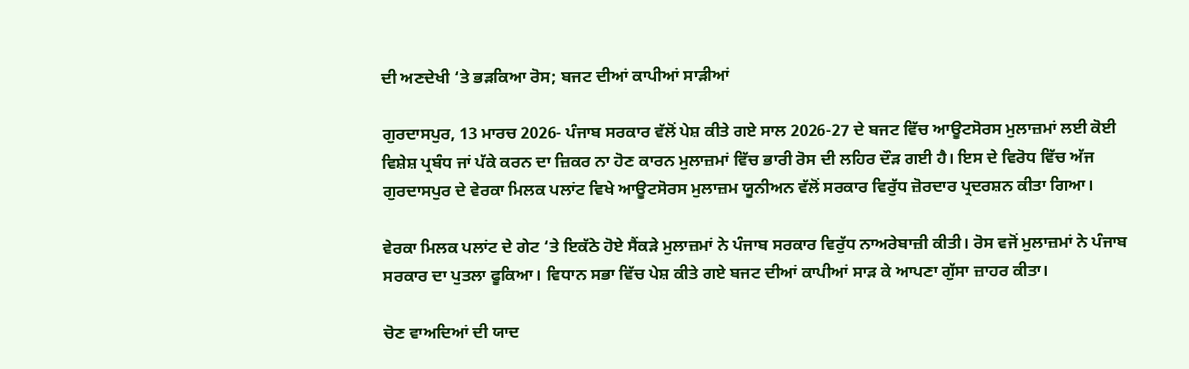ਦੀ ਅਣਦੇਖੀ ‘ਤੇ ਭੜਕਿਆ ਰੋਸ; ਬਜਟ ਦੀਆਂ ਕਾਪੀਆਂ ਸਾੜੀਆਂ

ਗੁਰਦਾਸਪੁਰ, 13 ਮਾਰਚ 2026- ਪੰਜਾਬ ਸਰਕਾਰ ਵੱਲੋਂ ਪੇਸ਼ ਕੀਤੇ ਗਏ ਸਾਲ 2026-27 ਦੇ ਬਜਟ ਵਿੱਚ ਆਊਟਸੋਰਸ ਮੁਲਾਜ਼ਮਾਂ ਲਈ ਕੋਈ ਵਿਸ਼ੇਸ਼ ਪ੍ਰਬੰਧ ਜਾਂ ਪੱਕੇ ਕਰਨ ਦਾ ਜ਼ਿਕਰ ਨਾ ਹੋਣ ਕਾਰਨ ਮੁਲਾਜ਼ਮਾਂ ਵਿੱਚ ਭਾਰੀ ਰੋਸ ਦੀ ਲਹਿਰ ਦੌੜ ਗਈ ਹੈ। ਇਸ ਦੇ ਵਿਰੋਧ ਵਿੱਚ ਅੱਜ ਗੁਰਦਾਸਪੁਰ ਦੇ ਵੇਰਕਾ ਮਿਲਕ ਪਲਾਂਟ ਵਿਖੇ ਆਊਟਸੋਰਸ ਮੁਲਾਜ਼ਮ ਯੂਨੀਅਨ ਵੱਲੋਂ ਸਰਕਾਰ ਵਿਰੁੱਧ ਜ਼ੋਰਦਾਰ ਪ੍ਰਦਰਸ਼ਨ ਕੀਤਾ ਗਿਆ।

ਵੇਰਕਾ ਮਿਲਕ ਪਲਾਂਟ ਦੇ ਗੇਟ ‘ਤੇ ਇਕੱਠੇ ਹੋਏ ਸੈਂਕੜੇ ਮੁਲਾਜ਼ਮਾਂ ਨੇ ਪੰਜਾਬ ਸਰਕਾਰ ਵਿਰੁੱਧ ਨਾਅਰੇਬਾਜ਼ੀ ਕੀਤੀ। ਰੋਸ ਵਜੋਂ ਮੁਲਾਜ਼ਮਾਂ ਨੇ ਪੰਜਾਬ ਸਰਕਾਰ ਦਾ ਪੁਤਲਾ ਫੂਕਿਆ। ਵਿਧਾਨ ਸਭਾ ਵਿੱਚ ਪੇਸ਼ ਕੀਤੇ ਗਏ ਬਜਟ ਦੀਆਂ ਕਾਪੀਆਂ ਸਾੜ ਕੇ ਆਪਣਾ ਗੁੱਸਾ ਜ਼ਾਹਰ ਕੀਤਾ।

ਚੋਣ ਵਾਅਦਿਆਂ ਦੀ ਯਾਦ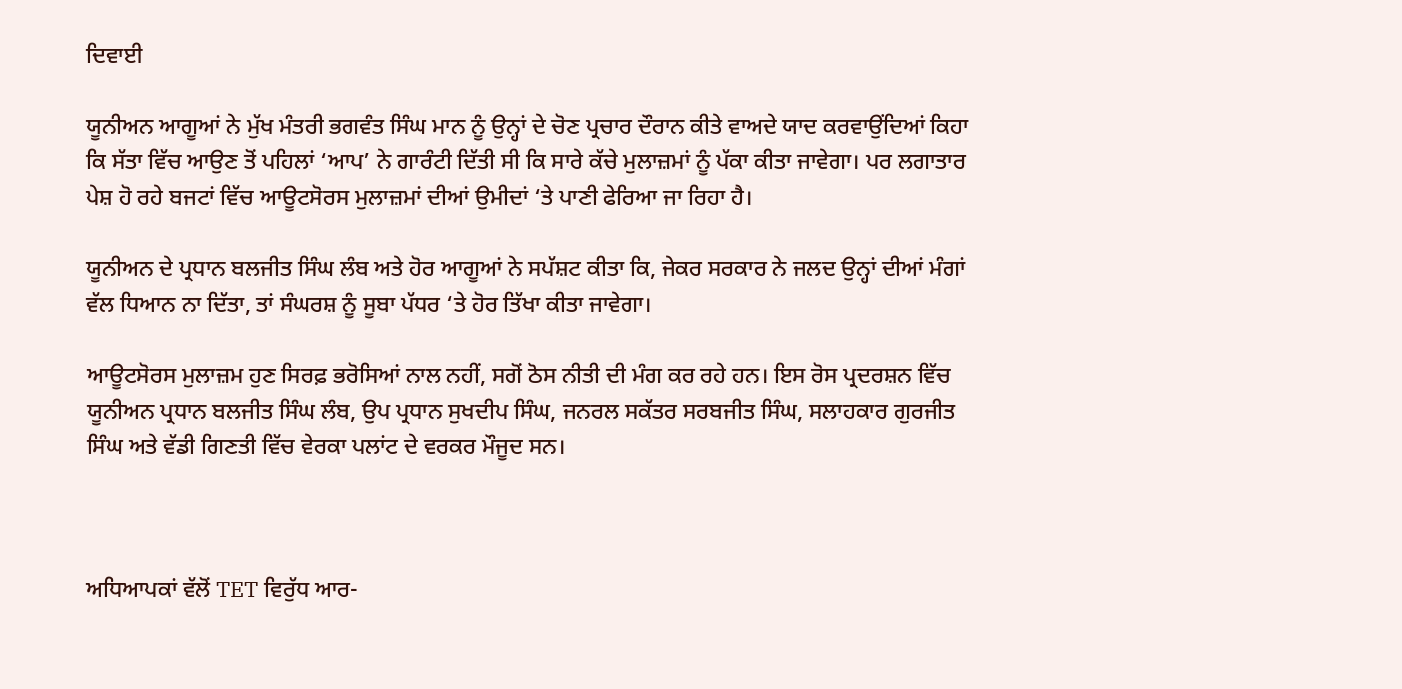ਦਿਵਾਈ

ਯੂਨੀਅਨ ਆਗੂਆਂ ਨੇ ਮੁੱਖ ਮੰਤਰੀ ਭਗਵੰਤ ਸਿੰਘ ਮਾਨ ਨੂੰ ਉਨ੍ਹਾਂ ਦੇ ਚੋਣ ਪ੍ਰਚਾਰ ਦੌਰਾਨ ਕੀਤੇ ਵਾਅਦੇ ਯਾਦ ਕਰਵਾਉਂਦਿਆਂ ਕਿਹਾ ਕਿ ਸੱਤਾ ਵਿੱਚ ਆਉਣ ਤੋਂ ਪਹਿਲਾਂ ‘ਆਪ’ ਨੇ ਗਾਰੰਟੀ ਦਿੱਤੀ ਸੀ ਕਿ ਸਾਰੇ ਕੱਚੇ ਮੁਲਾਜ਼ਮਾਂ ਨੂੰ ਪੱਕਾ ਕੀਤਾ ਜਾਵੇਗਾ। ਪਰ ਲਗਾਤਾਰ ਪੇਸ਼ ਹੋ ਰਹੇ ਬਜਟਾਂ ਵਿੱਚ ਆਊਟਸੋਰਸ ਮੁਲਾਜ਼ਮਾਂ ਦੀਆਂ ਉਮੀਦਾਂ ‘ਤੇ ਪਾਣੀ ਫੇਰਿਆ ਜਾ ਰਿਹਾ ਹੈ।

ਯੂਨੀਅਨ ਦੇ ਪ੍ਰਧਾਨ ਬਲਜੀਤ ਸਿੰਘ ਲੰਬ ਅਤੇ ਹੋਰ ਆਗੂਆਂ ਨੇ ਸਪੱਸ਼ਟ ਕੀਤਾ ਕਿ, ਜੇਕਰ ਸਰਕਾਰ ਨੇ ਜਲਦ ਉਨ੍ਹਾਂ ਦੀਆਂ ਮੰਗਾਂ ਵੱਲ ਧਿਆਨ ਨਾ ਦਿੱਤਾ, ਤਾਂ ਸੰਘਰਸ਼ ਨੂੰ ਸੂਬਾ ਪੱਧਰ ‘ਤੇ ਹੋਰ ਤਿੱਖਾ ਕੀਤਾ ਜਾਵੇਗਾ।

ਆਊਟਸੋਰਸ ਮੁਲਾਜ਼ਮ ਹੁਣ ਸਿਰਫ਼ ਭਰੋਸਿਆਂ ਨਾਲ ਨਹੀਂ, ਸਗੋਂ ਠੋਸ ਨੀਤੀ ਦੀ ਮੰਗ ਕਰ ਰਹੇ ਹਨ। ਇਸ ਰੋਸ ਪ੍ਰਦਰਸ਼ਨ ਵਿੱਚ ਯੂਨੀਅਨ ਪ੍ਰਧਾਨ ਬਲਜੀਤ ਸਿੰਘ ਲੰਬ, ਉਪ ਪ੍ਰਧਾਨ ਸੁਖਦੀਪ ਸਿੰਘ, ਜਨਰਲ ਸਕੱਤਰ ਸਰਬਜੀਤ ਸਿੰਘ, ਸਲਾਹਕਾਰ ਗੁਰਜੀਤ ਸਿੰਘ ਅਤੇ ਵੱਡੀ ਗਿਣਤੀ ਵਿੱਚ ਵੇਰਕਾ ਪਲਾਂਟ ਦੇ ਵਰਕਰ ਮੌਜੂਦ ਸਨ।



ਅਧਿਆਪਕਾਂ ਵੱਲੋਂ TET ਵਿਰੁੱਧ ਆਰ-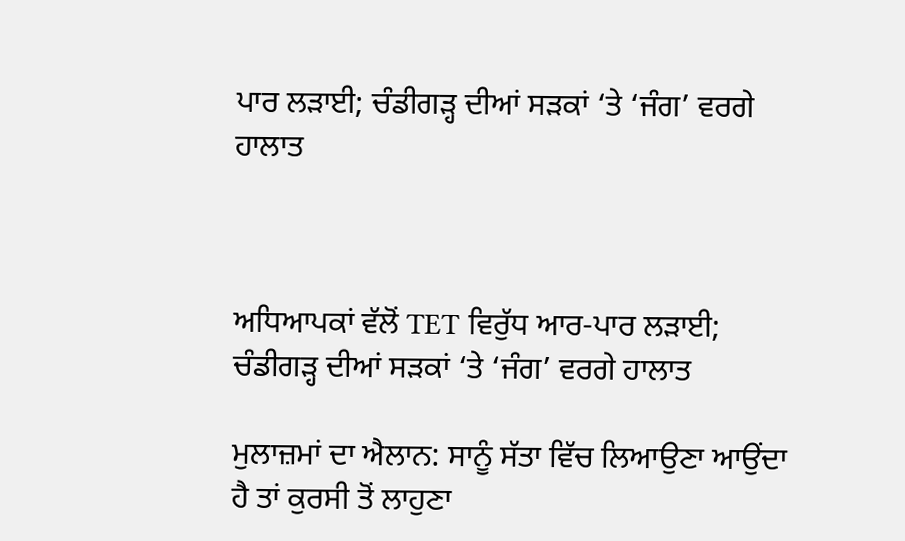ਪਾਰ ਲੜਾਈ; ਚੰਡੀਗੜ੍ਹ ਦੀਆਂ ਸੜਕਾਂ ‘ਤੇ ‘ਜੰਗ’ ਵਰਗੇ ਹਾਲਾਤ



ਅਧਿਆਪਕਾਂ ਵੱਲੋਂ TET ਵਿਰੁੱਧ ਆਰ-ਪਾਰ ਲੜਾਈ; ਚੰਡੀਗੜ੍ਹ ਦੀਆਂ ਸੜਕਾਂ ‘ਤੇ ‘ਜੰਗ’ ਵਰਗੇ ਹਾਲਾਤ

ਮੁਲਾਜ਼ਮਾਂ ਦਾ ਐਲਾਨ: ਸਾਨੂੰ ਸੱਤਾ ਵਿੱਚ ਲਿਆਉਣਾ ਆਉਂਦਾ ਹੈ ਤਾਂ ਕੁਰਸੀ ਤੋਂ ਲਾਹੁਣਾ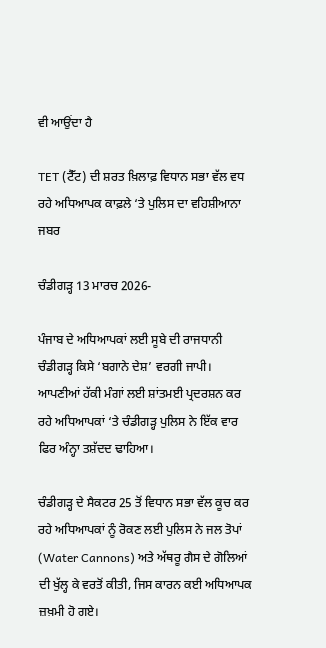ਵੀ ਆਉਂਦਾ ਹੈ

TET (ਟੈੱਟ) ਦੀ ਸ਼ਰਤ ਖ਼ਿਲਾਫ਼ ਵਿਧਾਨ ਸਭਾ ਵੱਲ ਵਧ ਰਹੇ ਅਧਿਆਪਕ ਕਾਫ਼ਲੇ ‘ਤੇ ਪੁਲਿਸ ਦਾ ਵਹਿਸ਼ੀਆਨਾ ਜਬਰ

ਚੰਡੀਗੜ੍ਹ 13 ਮਾਰਚ 2026-

ਪੰਜਾਬ ਦੇ ਅਧਿਆਪਕਾਂ ਲਈ ਸੂਬੇ ਦੀ ਰਾਜਧਾਨੀ ਚੰਡੀਗੜ੍ਹ ਕਿਸੇ ‘ਬਗਾਨੇ ਦੇਸ਼’ ਵਰਗੀ ਜਾਪੀ। ਆਪਣੀਆਂ ਹੱਕੀ ਮੰਗਾਂ ਲਈ ਸ਼ਾਂਤਮਈ ਪ੍ਰਦਰਸ਼ਨ ਕਰ ਰਹੇ ਅਧਿਆਪਕਾਂ ‘ਤੇ ਚੰਡੀਗੜ੍ਹ ਪੁਲਿਸ ਨੇ ਇੱਕ ਵਾਰ ਫਿਰ ਅੰਨ੍ਹਾ ਤਸ਼ੱਦਦ ਢਾਹਿਆ।

ਚੰਡੀਗੜ੍ਹ ਦੇ ਸੈਕਟਰ 25 ਤੋਂ ਵਿਧਾਨ ਸਭਾ ਵੱਲ ਕੂਚ ਕਰ ਰਹੇ ਅਧਿਆਪਕਾਂ ਨੂੰ ਰੋਕਣ ਲਈ ਪੁਲਿਸ ਨੇ ਜਲ ਤੋਪਾਂ (Water Cannons) ਅਤੇ ਅੱਥਰੂ ਗੈਸ ਦੇ ਗੋਲਿਆਂ ਦੀ ਖੁੱਲ੍ਹ ਕੇ ਵਰਤੋਂ ਕੀਤੀ, ਜਿਸ ਕਾਰਨ ਕਈ ਅਧਿਆਪਕ ਜ਼ਖ਼ਮੀ ਹੋ ਗਏ।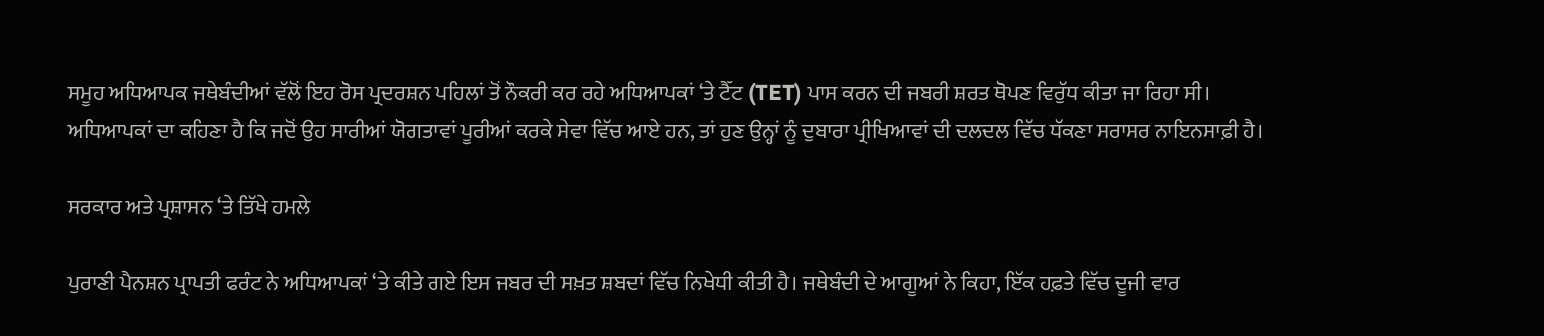ਸਮੂਹ ਅਧਿਆਪਕ ਜਥੇਬੰਦੀਆਂ ਵੱਲੋਂ ਇਹ ਰੋਸ ਪ੍ਰਦਰਸ਼ਨ ਪਹਿਲਾਂ ਤੋਂ ਨੌਕਰੀ ਕਰ ਰਹੇ ਅਧਿਆਪਕਾਂ ‘ਤੇ ਟੈੱਟ (TET) ਪਾਸ ਕਰਨ ਦੀ ਜਬਰੀ ਸ਼ਰਤ ਥੋਪਣ ਵਿਰੁੱਧ ਕੀਤਾ ਜਾ ਰਿਹਾ ਸੀ। ਅਧਿਆਪਕਾਂ ਦਾ ਕਹਿਣਾ ਹੈ ਕਿ ਜਦੋਂ ਉਹ ਸਾਰੀਆਂ ਯੋਗਤਾਵਾਂ ਪੂਰੀਆਂ ਕਰਕੇ ਸੇਵਾ ਵਿੱਚ ਆਏ ਹਨ, ਤਾਂ ਹੁਣ ਉਨ੍ਹਾਂ ਨੂੰ ਦੁਬਾਰਾ ਪ੍ਰੀਖਿਆਵਾਂ ਦੀ ਦਲਦਲ ਵਿੱਚ ਧੱਕਣਾ ਸਰਾਸਰ ਨਾਇਨਸਾਫ਼ੀ ਹੈ।

ਸਰਕਾਰ ਅਤੇ ਪ੍ਰਸ਼ਾਸਨ ‘ਤੇ ਤਿੱਖੇ ਹਮਲੇ

ਪੁਰਾਣੀ ਪੈਨਸ਼ਨ ਪ੍ਰਾਪਤੀ ਫਰੰਟ ਨੇ ਅਧਿਆਪਕਾਂ ‘ਤੇ ਕੀਤੇ ਗਏ ਇਸ ਜਬਰ ਦੀ ਸਖ਼ਤ ਸ਼ਬਦਾਂ ਵਿੱਚ ਨਿਖੇਧੀ ਕੀਤੀ ਹੈ। ਜਥੇਬੰਦੀ ਦੇ ਆਗੂਆਂ ਨੇ ਕਿਹਾ, ਇੱਕ ਹਫ਼ਤੇ ਵਿੱਚ ਦੂਜੀ ਵਾਰ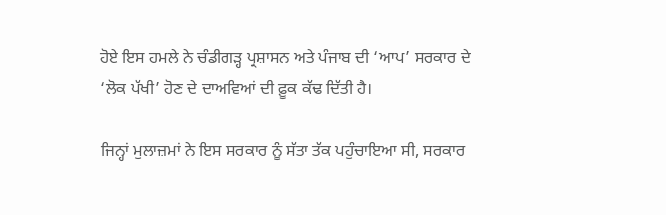ਹੋਏ ਇਸ ਹਮਲੇ ਨੇ ਚੰਡੀਗੜ੍ਹ ਪ੍ਰਸ਼ਾਸਨ ਅਤੇ ਪੰਜਾਬ ਦੀ ‘ਆਪ’ ਸਰਕਾਰ ਦੇ ‘ਲੋਕ ਪੱਖੀ’ ਹੋਣ ਦੇ ਦਾਅਵਿਆਂ ਦੀ ਫ਼ੂਕ ਕੱਢ ਦਿੱਤੀ ਹੈ।

ਜਿਨ੍ਹਾਂ ਮੁਲਾਜ਼ਮਾਂ ਨੇ ਇਸ ਸਰਕਾਰ ਨੂੰ ਸੱਤਾ ਤੱਕ ਪਹੁੰਚਾਇਆ ਸੀ, ਸਰਕਾਰ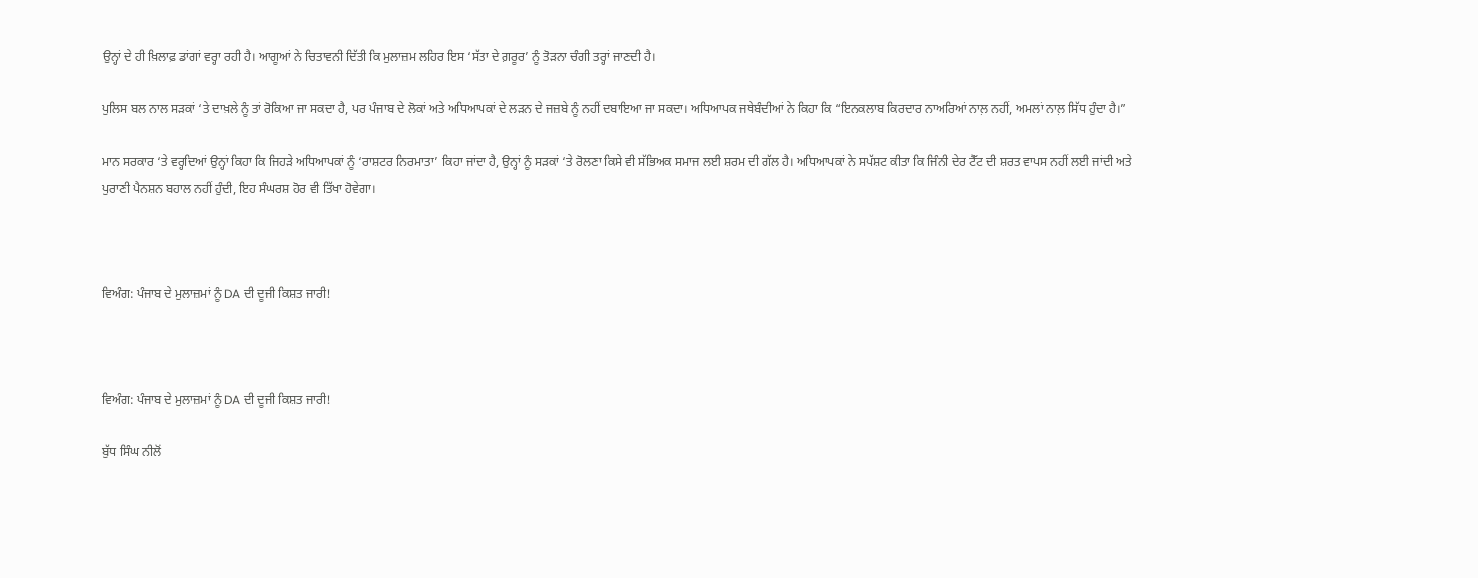ਉਨ੍ਹਾਂ ਦੇ ਹੀ ਖ਼ਿਲਾਫ਼ ਡਾਂਗਾਂ ਵਰ੍ਹਾ ਰਹੀ ਹੈ। ਆਗੂਆਂ ਨੇ ਚਿਤਾਵਨੀ ਦਿੱਤੀ ਕਿ ਮੁਲਾਜ਼ਮ ਲਹਿਰ ਇਸ ‘ਸੱਤਾ ਦੇ ਗ਼ਰੂਰ’ ਨੂੰ ਤੋੜਨਾ ਚੰਗੀ ਤਰ੍ਹਾਂ ਜਾਣਦੀ ਹੈ।

ਪੁਲਿਸ ਬਲ ਨਾਲ ਸੜਕਾਂ ‘ਤੇ ਦਾਖ਼ਲੇ ਨੂੰ ਤਾਂ ਰੋਕਿਆ ਜਾ ਸਕਦਾ ਹੈ, ਪਰ ਪੰਜਾਬ ਦੇ ਲੋਕਾਂ ਅਤੇ ਅਧਿਆਪਕਾਂ ਦੇ ਲੜਨ ਦੇ ਜਜ਼ਬੇ ਨੂੰ ਨਹੀਂ ਦਬਾਇਆ ਜਾ ਸਕਦਾ। ਅਧਿਆਪਕ ਜਥੇਬੰਦੀਆਂ ਨੇ ਕਿਹਾ ਕਿ “ਇਨਕਲਾਬ ਕਿਰਦਾਰ ਨਾਅਰਿਆਂ ਨਾਲ਼ ਨਹੀਂ, ਅਮਲਾਂ ਨਾਲ਼ ਸਿੱਧ ਹੁੰਦਾ ਹੈ।”

ਮਾਨ ਸਰਕਾਰ ‘ਤੇ ਵਰ੍ਹਦਿਆਂ ਉਨ੍ਹਾਂ ਕਿਹਾ ਕਿ ਜਿਹੜੇ ਅਧਿਆਪਕਾਂ ਨੂੰ ‘ਰਾਸ਼ਟਰ ਨਿਰਮਾਤਾ’ ਕਿਹਾ ਜਾਂਦਾ ਹੈ, ਉਨ੍ਹਾਂ ਨੂੰ ਸੜਕਾਂ ‘ਤੇ ਰੋਲਣਾ ਕਿਸੇ ਵੀ ਸੱਭਿਅਕ ਸਮਾਜ ਲਈ ਸ਼ਰਮ ਦੀ ਗੱਲ ਹੈ। ਅਧਿਆਪਕਾਂ ਨੇ ਸਪੱਸ਼ਟ ਕੀਤਾ ਕਿ ਜਿੰਨੀ ਦੇਰ ਟੈੱਟ ਦੀ ਸ਼ਰਤ ਵਾਪਸ ਨਹੀਂ ਲਈ ਜਾਂਦੀ ਅਤੇ ਪੁਰਾਣੀ ਪੈਨਸ਼ਨ ਬਹਾਲ ਨਹੀਂ ਹੁੰਦੀ, ਇਹ ਸੰਘਰਸ਼ ਹੋਰ ਵੀ ਤਿੱਖਾ ਹੋਵੇਗਾ।



ਵਿਅੰਗ: ਪੰਜਾਬ ਦੇ ਮੁਲਾਜ਼ਮਾਂ ਨੂੰ DA ਦੀ ਦੂਜੀ ਕਿਸ਼ਤ ਜਾਰੀ!



ਵਿਅੰਗ: ਪੰਜਾਬ ਦੇ ਮੁਲਾਜ਼ਮਾਂ ਨੂੰ DA ਦੀ ਦੂਜੀ ਕਿਸ਼ਤ ਜਾਰੀ!

ਬੁੱਧ ਸਿੰਘ ਨੀਲੋਂ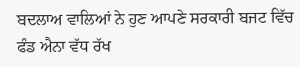ਬਦਲਾਅ ਵਾਲਿਆਂ ਨੇ ਹੁਣ ਆਪਣੇ ਸਰਕਾਰੀ ਬਜਟ ਵਿੱਚ ਫੰਡ ਐਨਾ ਵੱਧ ਰੱਖ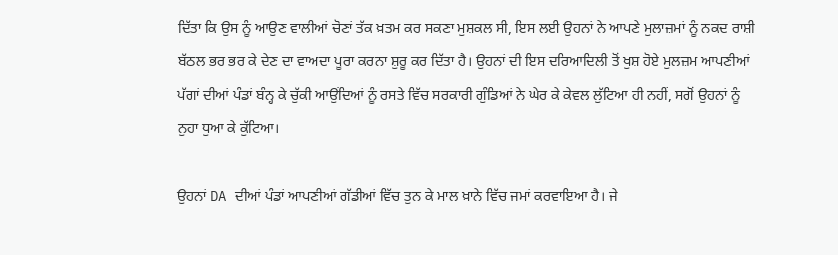ਦਿੱਤਾ ਕਿ ਉਸ ਨੂੰ ਆਉਣ ਵਾਲੀਆਂ ਚੋਣਾਂ ਤੱਕ ਖ਼ਤਮ ਕਰ ਸਕਣਾ ਮੁਸ਼ਕਲ ਸੀ, ਇਸ ਲਈ ਉਹਨਾਂ ਨੇ ਆਪਣੇ ਮੁਲਾਜ਼ਮਾਂ ਨੂੰ ਨਕਦ ਰਾਸ਼ੀ ਬੱਠਲ ਭਰ ਭਰ ਕੇ ਦੇਣ ਦਾ ਵਾਅਦਾ ਪੂਰਾ ਕਰਨਾ ਸ਼ੁਰੂ ਕਰ ਦਿੱਤਾ ਹੈ। ਉਹਨਾਂ ਦੀ ਇਸ ਦਰਿਆਦਿਲੀ ਤੋਂ ਖੁਸ਼ ਹੋਏ ਮੁਲਜ਼ਮ ਆਪਣੀਆਂ ਪੱਗਾਂ ਦੀਆਂ ਪੰਡਾਂ ਬੰਨ੍ਹ ਕੇ ਚੁੱਕੀ ਆਉਂਦਿਆਂ ਨੂੰ ਰਸਤੇ ਵਿੱਚ ਸਰਕਾਰੀ ਗੁੰਡਿਆਂ ਨੇ ਘੇਰ ਕੇ ਕੇਵਲ ਲੁੱਟਿਆ ਹੀ ਨਹੀਂ, ਸਗੋਂ ਉਹਨਾਂ ਨੂੰ ਨੁਹਾ ਧੁਆ ਕੇ ਕੁੱਟਿਆ।

ਉਹਨਾਂ DA ਦੀਆਂ ਪੰਡਾਂ ਆਪਣੀਆਂ ਗੱਡੀਆਂ ਵਿੱਚ ਤੁਨ ਕੇ ਮਾਲ ਖ਼ਾਨੇ ਵਿੱਚ ਜਮਾਂ ਕਰਵਾਇਆ ਹੈ। ਜੇ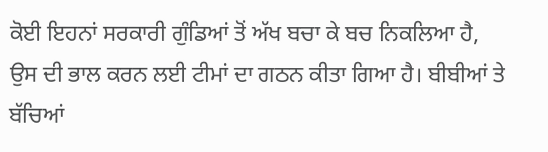ਕੋਈ ਇਹਨਾਂ ਸਰਕਾਰੀ ਗੁੰਡਿਆਂ ਤੋਂ ਅੱਖ ਬਚਾ ਕੇ ਬਚ ਨਿਕਲਿਆ ਹੈ, ਉਸ ਦੀ ਭਾਲ ਕਰਨ ਲਈ ਟੀਮਾਂ ਦਾ ਗਠਨ ਕੀਤਾ ਗਿਆ ਹੈ। ਬੀਬੀਆਂ ਤੇ ਬੱਚਿਆਂ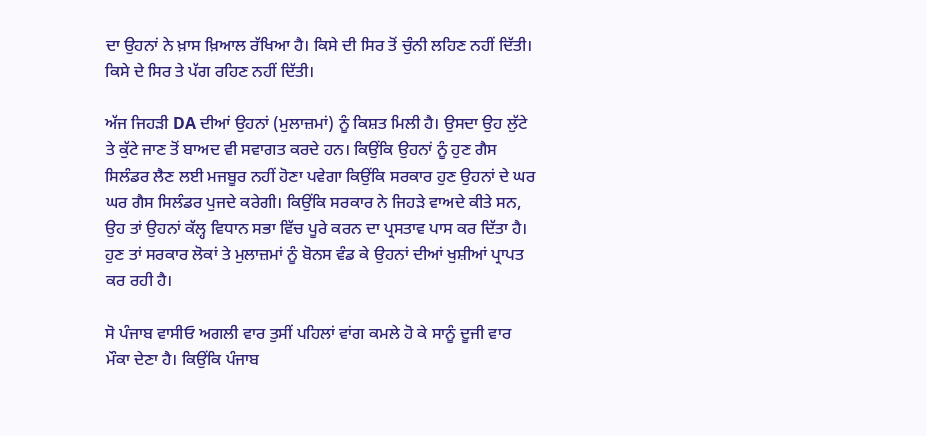ਦਾ ਉਹਨਾਂ ਨੇ ਖ਼ਾਸ ਖ਼ਿਆਲ ਰੱਖਿਆ ਹੈ। ਕਿਸੇ ਦੀ ਸਿਰ ਤੋਂ ਚੁੰਨੀ ਲਹਿਣ ਨਹੀਂ ਦਿੱਤੀ। ਕਿਸੇ ਦੇ ਸਿਰ ਤੇ ਪੱਗ ਰਹਿਣ ਨਹੀਂ ਦਿੱਤੀ।

ਅੱਜ ਜਿਹੜੀ DA ਦੀਆਂ ਉਹਨਾਂ (ਮੁਲਾਜ਼ਮਾਂ) ਨੂੰ ਕਿਸ਼ਤ ਮਿਲੀ ਹੈ। ਉਸਦਾ ਉਹ ਲੁੱਟੇ ਤੇ ਕੁੱਟੇ ਜਾਣ ਤੋਂ ਬਾਅਦ ਵੀ ਸਵਾਗਤ ਕਰਦੇ ਹਨ। ਕਿਉਂਕਿ ਉਹਨਾਂ ਨੂੰ ਹੁਣ ਗੈਸ ਸਿਲੰਡਰ ਲੈਣ ਲਈ ਮਜਬੂਰ ਨਹੀਂ ਹੋਣਾ ਪਵੇਗਾ ਕਿਉਂਕਿ ਸਰਕਾਰ ਹੁਣ ਉਹਨਾਂ ਦੇ ਘਰ ਘਰ ਗੈਸ ਸਿਲੰਡਰ ਪੁਜਦੇ ਕਰੇਗੀ। ਕਿਉਂਕਿ ਸਰਕਾਰ ਨੇ ਜਿਹੜੇ ਵਾਅਦੇ ਕੀਤੇ ਸਨ, ਉਹ ਤਾਂ ਉਹਨਾਂ ਕੱਲ੍ਹ ਵਿਧਾਨ ਸਭਾ ਵਿੱਚ ਪੂਰੇ ਕਰਨ ਦਾ ਪ੍ਰਸਤਾਵ ਪਾਸ ਕਰ ਦਿੱਤਾ ਹੈ। ਹੁਣ ਤਾਂ ਸਰਕਾਰ ਲੋਕਾਂ ਤੇ ਮੁਲਾਜ਼ਮਾਂ ਨੂੰ ਬੋਨਸ ਵੰਡ ਕੇ ਉਹਨਾਂ ਦੀਆਂ ਖੁਸ਼ੀਆਂ ਪ੍ਰਾਪਤ ਕਰ ਰਹੀ ਹੈ।

ਸੋ ਪੰਜਾਬ ਵਾਸੀਓ ਅਗਲੀ ਵਾਰ ਤੁਸੀਂ ਪਹਿਲਾਂ ਵਾਂਗ ਕਮਲੇ ਹੋ ਕੇ ਸਾਨੂੰ ਦੂਜੀ ਵਾਰ ਮੌਕਾ ਦੇਣਾ ਹੈ। ਕਿਉਂਕਿ ਪੰਜਾਬ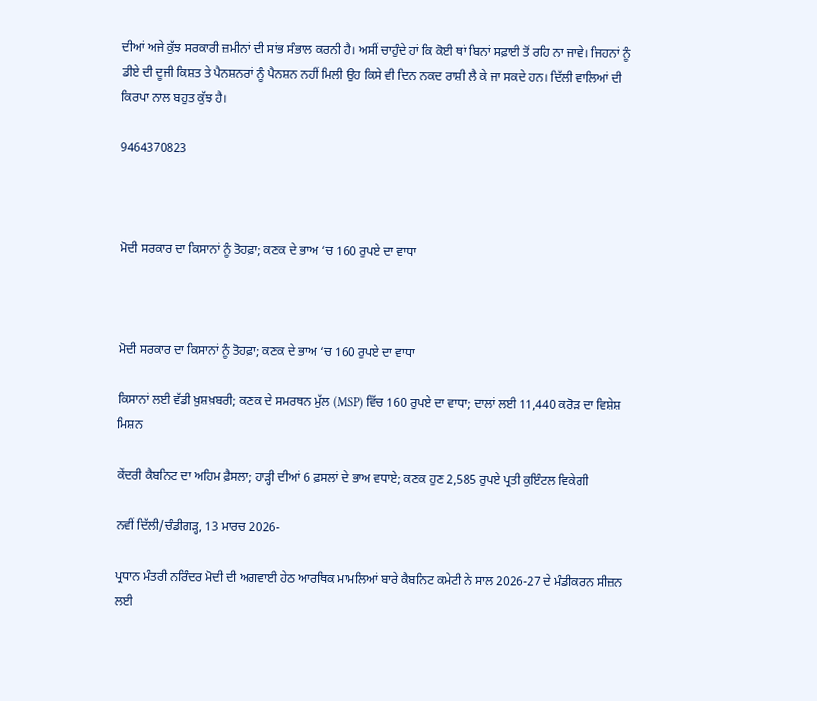ਦੀਆਂ ਅਜੇ ਕੁੱਝ ਸਰਕਾਰੀ ਜ਼ਮੀਨਾਂ ਦੀ ਸਾਂਭ ਸੰਭਾਲ ਕਰਨੀ ਹੈ। ਅਸੀਂ ਚਾਹੁੰਦੇ ਹਾਂ ਕਿ ਕੋਈ ਥਾਂ ਬਿਨਾਂ ਸਫ਼ਾਈ ਤੋਂ ਰਹਿ ਨਾ ਜਾਵੇ। ਜਿਹਨਾਂ ਨੂੰ ਡੀਏ ਦੀ ਦੂਜੀ ਕਿਸ਼ਤ ਤੇ ਪੈਨਸ਼ਨਰਾਂ ਨੂੰ ਪੈਨਸ਼ਨ ਨਹੀਂ ਮਿਲੀ ਉਹ ਕਿਸੇ ਵੀ ਦਿਨ ਨਕਦ ਰਾਸ਼ੀ ਲੈ ਕੇ ਜਾ ਸਕਦੇ ਹਨ। ਦਿੱਲੀ ਵਾਲਿਆਂ ਦੀ ਕਿਰਪਾ ਨਾਲ ਬਹੁਤ ਕੁੱਝ ਹੈ।

9464370823



ਮੋਦੀ ਸਰਕਾਰ ਦਾ ਕਿਸਾਨਾਂ ਨੂੰ ਤੋਹਫ਼ਾ; ਕਣਕ ਦੇ ਭਾਅ ‘ਚ 160 ਰੁਪਏ ਦਾ ਵਾਧਾ



ਮੋਦੀ ਸਰਕਾਰ ਦਾ ਕਿਸਾਨਾਂ ਨੂੰ ਤੋਹਫ਼ਾ; ਕਣਕ ਦੇ ਭਾਅ ‘ਚ 160 ਰੁਪਏ ਦਾ ਵਾਧਾ

ਕਿਸਾਨਾਂ ਲਈ ਵੱਡੀ ਖ਼ੁਸ਼ਖ਼ਬਰੀ; ਕਣਕ ਦੇ ਸਮਰਥਨ ਮੁੱਲ (MSP) ਵਿੱਚ 160 ਰੁਪਏ ਦਾ ਵਾਧਾ; ਦਾਲਾਂ ਲਈ 11,440 ਕਰੋੜ ਦਾ ਵਿਸ਼ੇਸ਼ ਮਿਸ਼ਨ

ਕੇਂਦਰੀ ਕੈਬਨਿਟ ਦਾ ਅਹਿਮ ਫ਼ੈਸਲਾ; ਹਾੜ੍ਹੀ ਦੀਆਂ 6 ਫ਼ਸਲਾਂ ਦੇ ਭਾਅ ਵਧਾਏ; ਕਣਕ ਹੁਣ 2,585 ਰੁਪਏ ਪ੍ਰਤੀ ਕੁਇੰਟਲ ਵਿਕੇਗੀ

ਨਵੀਂ ਦਿੱਲੀ/ਚੰਡੀਗੜ੍ਹ, 13 ਮਾਰਚ 2026-

ਪ੍ਰਧਾਨ ਮੰਤਰੀ ਨਰਿੰਦਰ ਮੋਦੀ ਦੀ ਅਗਵਾਈ ਹੇਠ ਆਰਥਿਕ ਮਾਮਲਿਆਂ ਬਾਰੇ ਕੈਬਨਿਟ ਕਮੇਟੀ ਨੇ ਸਾਲ 2026-27 ਦੇ ਮੰਡੀਕਰਨ ਸੀਜ਼ਨ ਲਈ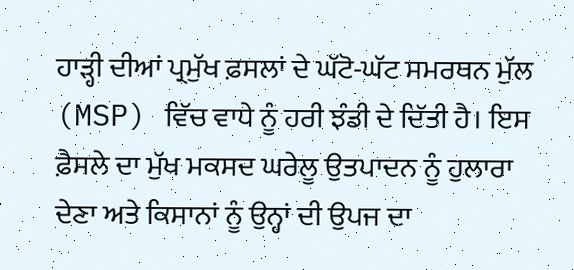ਹਾੜ੍ਹੀ ਦੀਆਂ ਪ੍ਰਮੁੱਖ ਫ਼ਸਲਾਂ ਦੇ ਘੱਟੋ-ਘੱਟ ਸਮਰਥਨ ਮੁੱਲ (MSP) ਵਿੱਚ ਵਾਧੇ ਨੂੰ ਹਰੀ ਝੰਡੀ ਦੇ ਦਿੱਤੀ ਹੈ। ਇਸ ਫ਼ੈਸਲੇ ਦਾ ਮੁੱਖ ਮਕਸਦ ਘਰੇਲੂ ਉਤਪਾਦਨ ਨੂੰ ਹੁਲਾਰਾ ਦੇਣਾ ਅਤੇ ਕਿਸਾਨਾਂ ਨੂੰ ਉਨ੍ਹਾਂ ਦੀ ਉਪਜ ਦਾ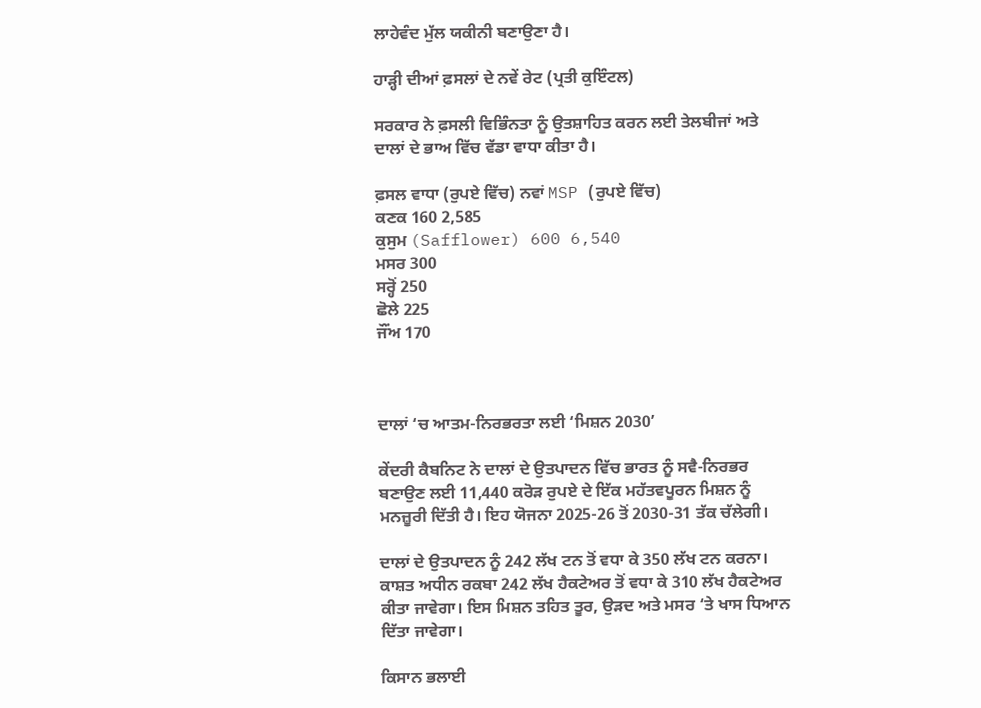ਲਾਹੇਵੰਦ ਮੁੱਲ ਯਕੀਨੀ ਬਣਾਉਣਾ ਹੈ।

ਹਾੜ੍ਹੀ ਦੀਆਂ ਫ਼ਸਲਾਂ ਦੇ ਨਵੇਂ ਰੇਟ (ਪ੍ਰਤੀ ਕੁਇੰਟਲ)

ਸਰਕਾਰ ਨੇ ਫ਼ਸਲੀ ਵਿਭਿੰਨਤਾ ਨੂੰ ਉਤਸ਼ਾਹਿਤ ਕਰਨ ਲਈ ਤੇਲਬੀਜਾਂ ਅਤੇ ਦਾਲਾਂ ਦੇ ਭਾਅ ਵਿੱਚ ਵੱਡਾ ਵਾਧਾ ਕੀਤਾ ਹੈ।

ਫ਼ਸਲ ਵਾਧਾ (ਰੁਪਏ ਵਿੱਚ) ਨਵਾਂ MSP (ਰੁਪਏ ਵਿੱਚ)
ਕਣਕ 160 2,585
ਕੁਸੁਮ (Safflower) 600 6,540
ਮਸਰ 300
ਸਰ੍ਹੋਂ 250
ਛੋਲੇ 225
ਜੌਂਅ 170



ਦਾਲਾਂ ‘ਚ ਆਤਮ-ਨਿਰਭਰਤਾ ਲਈ ‘ਮਿਸ਼ਨ 2030’

ਕੇਂਦਰੀ ਕੈਬਨਿਟ ਨੇ ਦਾਲਾਂ ਦੇ ਉਤਪਾਦਨ ਵਿੱਚ ਭਾਰਤ ਨੂੰ ਸਵੈ-ਨਿਰਭਰ ਬਣਾਉਣ ਲਈ 11,440 ਕਰੋੜ ਰੁਪਏ ਦੇ ਇੱਕ ਮਹੱਤਵਪੂਰਨ ਮਿਸ਼ਨ ਨੂੰ ਮਨਜ਼ੂਰੀ ਦਿੱਤੀ ਹੈ। ਇਹ ਯੋਜਨਾ 2025-26 ਤੋਂ 2030-31 ਤੱਕ ਚੱਲੇਗੀ।

ਦਾਲਾਂ ਦੇ ਉਤਪਾਦਨ ਨੂੰ 242 ਲੱਖ ਟਨ ਤੋਂ ਵਧਾ ਕੇ 350 ਲੱਖ ਟਨ ਕਰਨਾ। ਕਾਸ਼ਤ ਅਧੀਨ ਰਕਬਾ 242 ਲੱਖ ਹੈਕਟੇਅਰ ਤੋਂ ਵਧਾ ਕੇ 310 ਲੱਖ ਹੈਕਟੇਅਰ ਕੀਤਾ ਜਾਵੇਗਾ। ਇਸ ਮਿਸ਼ਨ ਤਹਿਤ ਤੂਰ, ਉੜਦ ਅਤੇ ਮਸਰ ‘ਤੇ ਖਾਸ ਧਿਆਨ ਦਿੱਤਾ ਜਾਵੇਗਾ।

ਕਿਸਾਨ ਭਲਾਈ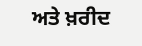ਅਤੇ ਖ਼ਰੀਦ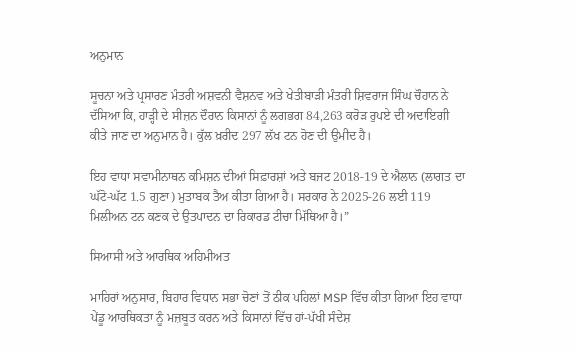ਅਨੁਮਾਨ

ਸੂਚਨਾ ਅਤੇ ਪ੍ਰਸਾਰਣ ਮੰਤਰੀ ਅਸ਼ਵਨੀ ਵੈਸ਼ਨਵ ਅਤੇ ਖੇਤੀਬਾੜੀ ਮੰਤਰੀ ਸ਼ਿਵਰਾਜ ਸਿੰਘ ਚੌਹਾਨ ਨੇ ਦੱਸਿਆ ਕਿ, ਹਾੜ੍ਹੀ ਦੇ ਸੀਜ਼ਨ ਦੌਰਾਨ ਕਿਸਾਨਾਂ ਨੂੰ ਲਗਭਗ 84,263 ਕਰੋੜ ਰੁਪਏ ਦੀ ਅਦਾਇਗੀ ਕੀਤੇ ਜਾਣ ਦਾ ਅਨੁਮਾਨ ਹੈ। ਕੁੱਲ ਖ਼ਰੀਦ 297 ਲੱਖ ਟਨ ਹੋਣ ਦੀ ਉਮੀਦ ਹੈ।

ਇਹ ਵਾਧਾ ਸਵਾਮੀਨਾਥਨ ਕਮਿਸ਼ਨ ਦੀਆਂ ਸਿਫ਼ਾਰਸ਼ਾਂ ਅਤੇ ਬਜਟ 2018-19 ਦੇ ਐਲਾਨ (ਲਾਗਤ ਦਾ ਘੱਟੋ-ਘੱਟ 1.5 ਗੁਣਾ) ਮੁਤਾਬਕ ਤੈਅ ਕੀਤਾ ਗਿਆ ਹੈ। ਸਰਕਾਰ ਨੇ 2025-26 ਲਈ 119 ਮਿਲੀਅਨ ਟਨ ਕਣਕ ਦੇ ਉਤਪਾਦਨ ਦਾ ਰਿਕਾਰਡ ਟੀਚਾ ਮਿੱਥਿਆ ਹੈ।”

ਸਿਆਸੀ ਅਤੇ ਆਰਥਿਕ ਅਹਿਮੀਅਤ

ਮਾਹਿਰਾਂ ਅਨੁਸਾਰ, ਬਿਹਾਰ ਵਿਧਾਨ ਸਭਾ ਚੋਣਾਂ ਤੋਂ ਠੀਕ ਪਹਿਲਾਂ MSP ਵਿੱਚ ਕੀਤਾ ਗਿਆ ਇਹ ਵਾਧਾ ਪੇਂਡੂ ਆਰਥਿਕਤਾ ਨੂੰ ਮਜ਼ਬੂਤ ਕਰਨ ਅਤੇ ਕਿਸਾਨਾਂ ਵਿੱਚ ਹਾਂ-ਪੱਖੀ ਸੰਦੇਸ਼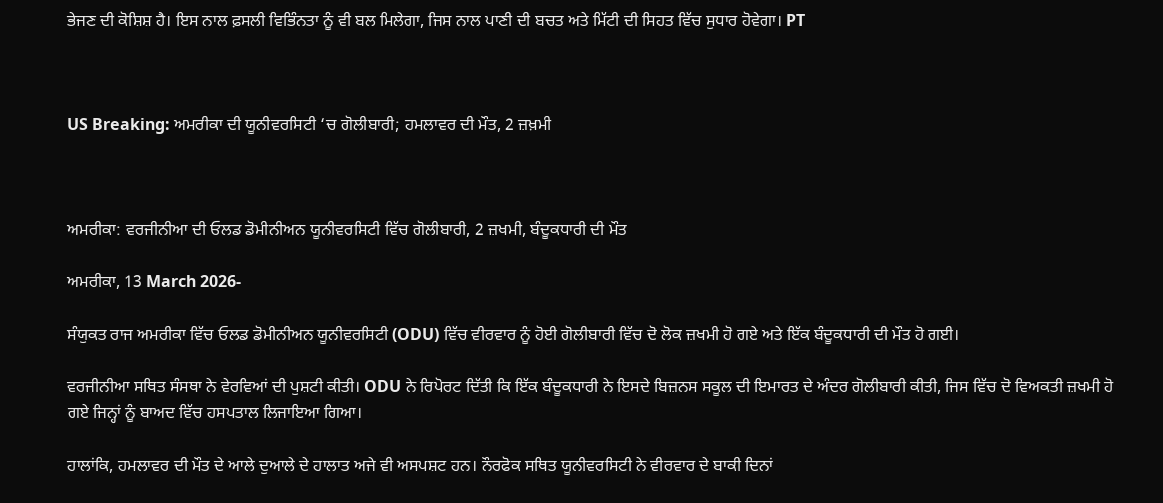ਭੇਜਣ ਦੀ ਕੋਸ਼ਿਸ਼ ਹੈ। ਇਸ ਨਾਲ ਫ਼ਸਲੀ ਵਿਭਿੰਨਤਾ ਨੂੰ ਵੀ ਬਲ ਮਿਲੇਗਾ, ਜਿਸ ਨਾਲ ਪਾਣੀ ਦੀ ਬਚਤ ਅਤੇ ਮਿੱਟੀ ਦੀ ਸਿਹਤ ਵਿੱਚ ਸੁਧਾਰ ਹੋਵੇਗਾ। PT



US Breaking: ਅਮਰੀਕਾ ਦੀ ਯੂਨੀਵਰਸਿਟੀ ‘ਚ ਗੋਲੀਬਾਰੀ; ਹਮਲਾਵਰ ਦੀ ਮੌਤ, 2 ਜ਼ਖ਼ਮੀ



ਅਮਰੀਕਾ: ਵਰਜੀਨੀਆ ਦੀ ਓਲਡ ਡੋਮੀਨੀਅਨ ਯੂਨੀਵਰਸਿਟੀ ਵਿੱਚ ਗੋਲੀਬਾਰੀ, 2 ਜ਼ਖਮੀ, ਬੰਦੂਕਧਾਰੀ ਦੀ ਮੌਤ

ਅਮਰੀਕਾ, 13 March 2026-

ਸੰਯੁਕਤ ਰਾਜ ਅਮਰੀਕਾ ਵਿੱਚ ਓਲਡ ਡੋਮੀਨੀਅਨ ਯੂਨੀਵਰਸਿਟੀ (ODU) ਵਿੱਚ ਵੀਰਵਾਰ ਨੂੰ ਹੋਈ ਗੋਲੀਬਾਰੀ ਵਿੱਚ ਦੋ ਲੋਕ ਜ਼ਖਮੀ ਹੋ ਗਏ ਅਤੇ ਇੱਕ ਬੰਦੂਕਧਾਰੀ ਦੀ ਮੌਤ ਹੋ ਗਈ।

ਵਰਜੀਨੀਆ ਸਥਿਤ ਸੰਸਥਾ ਨੇ ਵੇਰਵਿਆਂ ਦੀ ਪੁਸ਼ਟੀ ਕੀਤੀ। ODU ਨੇ ਰਿਪੋਰਟ ਦਿੱਤੀ ਕਿ ਇੱਕ ਬੰਦੂਕਧਾਰੀ ਨੇ ਇਸਦੇ ਬਿਜ਼ਨਸ ਸਕੂਲ ਦੀ ਇਮਾਰਤ ਦੇ ਅੰਦਰ ਗੋਲੀਬਾਰੀ ਕੀਤੀ, ਜਿਸ ਵਿੱਚ ਦੋ ਵਿਅਕਤੀ ਜ਼ਖਮੀ ਹੋ ਗਏ ਜਿਨ੍ਹਾਂ ਨੂੰ ਬਾਅਦ ਵਿੱਚ ਹਸਪਤਾਲ ਲਿਜਾਇਆ ਗਿਆ।

ਹਾਲਾਂਕਿ, ਹਮਲਾਵਰ ਦੀ ਮੌਤ ਦੇ ਆਲੇ ਦੁਆਲੇ ਦੇ ਹਾਲਾਤ ਅਜੇ ਵੀ ਅਸਪਸ਼ਟ ਹਨ। ਨੌਰਫੋਕ ਸਥਿਤ ਯੂਨੀਵਰਸਿਟੀ ਨੇ ਵੀਰਵਾਰ ਦੇ ਬਾਕੀ ਦਿਨਾਂ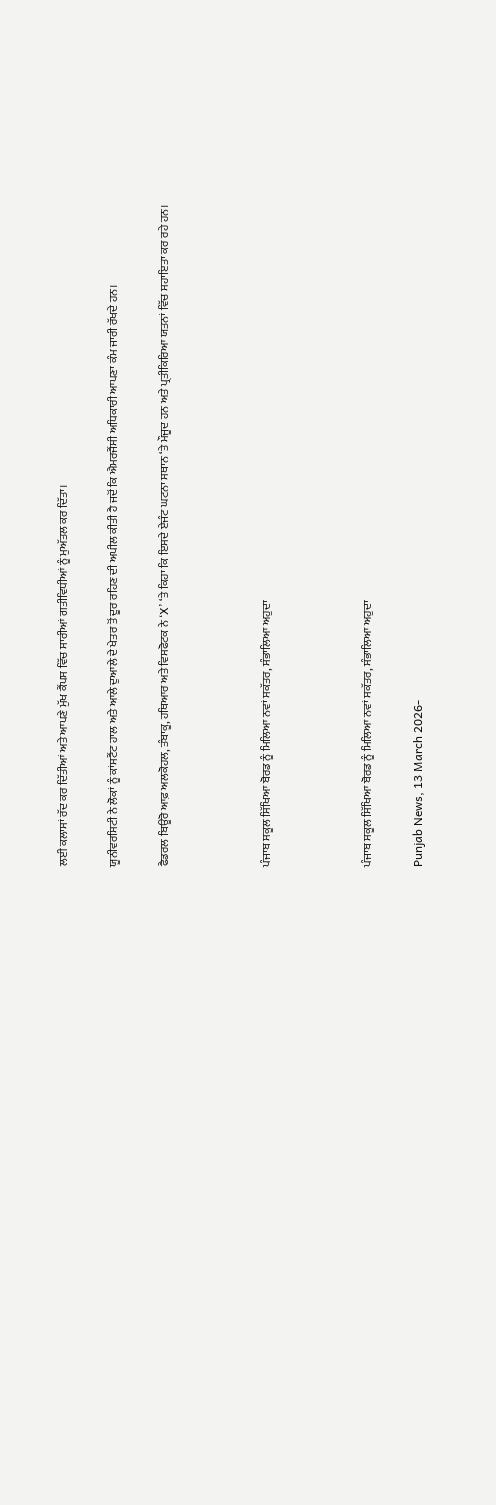ਲਈ ਕਲਾਸਾਂ ਰੱਦ ਕਰ ਦਿੱਤੀਆਂ ਅਤੇ ਆਪਣੇ ਮੁੱਖ ਕੈਂਪਸ ਵਿੱਚ ਸਾਰੀਆਂ ਗਤੀਵਿਧੀਆਂ ਨੂੰ ਮੁਅੱਤਲ ਕਰ ਦਿੱਤਾ।

ਯੂਨੀਵਰਸਿਟੀ ਨੇ ਲੋਕਾਂ ਨੂੰ ਕਾਂਸਟੈਂਟ ਹਾਲ ਅਤੇ ਆਲੇ ਦੁਆਲੇ ਦੇ ਖੇਤਰ ਤੋਂ ਦੂਰ ਰਹਿਣ ਦੀ ਅਪੀਲ ਕੀਤੀ ਹੈ ਜਦੋਂ ਕਿ ਐਮਰਜੈਂਸੀ ਅਧਿਕਾਰੀ ਆਪਣਾ ਕੰਮ ਜਾਰੀ ਰੱਖਦੇ ਹਨ।

ਫੈਡਰਲ ਬਿਊਰੋ ਆਫ਼ ਅਲਕੋਹਲ, ਤੰਬਾਕੂ, ਹਥਿਆਰ ਅਤੇ ਵਿਸਫੋਟਕ ਨੇ ‘X’ ‘ਤੇ ਕਿਹਾ ਕਿ ਇਸਦੇ ਏਜੰਟ ਘਟਨਾ ਸਥਾਨ ‘ਤੇ ਮੌਜੂਦ ਹਨ ਅਤੇ ਪ੍ਰਤੀਕਿਰਿਆ ਯਤਨਾਂ ਵਿੱਚ ਸਹਾਇਤਾ ਕਰ ਰਹੇ ਹਨ।



ਪੰਜਾਬ ਸਕੂਲ ਸਿੱਖਿਆ ਬੋਰਡ ਨੂੰ ਮਿਲਿਆ ਨਵਾਂ ਸਕੱਤਰ, ਸੰਭਾਲਿਆ ਅਹੁਦਾ



ਪੰਜਾਬ ਸਕੂਲ ਸਿੱਖਿਆ ਬੋਰਡ ਨੂੰ ਮਿਲਿਆ ਨਵਾਂ ਸਕੱਤਰ, ਸੰਭਾਲਿਆ ਅਹੁਦਾ

Punjab News, 13 March 2026-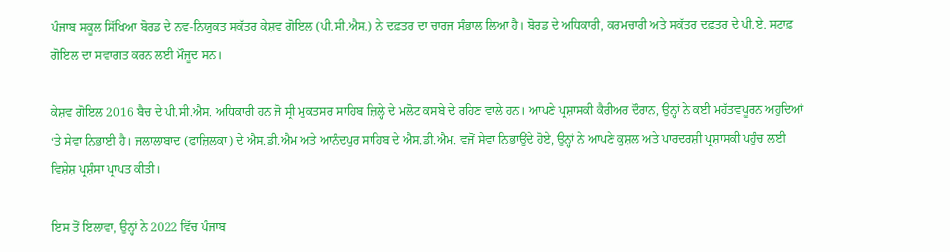ਪੰਜਾਬ ਸਕੂਲ ਸਿੱਖਿਆ ਬੋਰਡ ਦੇ ਨਵ-ਨਿਯੁਕਤ ਸਕੱਤਰ ਕੇਸ਼ਵ ਗੋਇਲ (ਪੀ.ਸੀ.ਐਸ.) ਨੇ ਦਫ਼ਤਰ ਦਾ ਚਾਰਜ ਸੰਭਾਲ ਲਿਆ ਹੈ। ਬੋਰਡ ਦੇ ਅਧਿਕਾਰੀ, ਕਰਮਚਾਰੀ ਅਤੇ ਸਕੱਤਰ ਦਫ਼ਤਰ ਦੇ ਪੀ.ਏ. ਸਟਾਫ਼ ਗੋਇਲ ਦਾ ਸਵਾਗਤ ਕਰਨ ਲਈ ਮੌਜੂਦ ਸਨ।

ਕੇਸ਼ਵ ਗੋਇਲ 2016 ਬੈਚ ਦੇ ਪੀ.ਸੀ.ਐਸ. ਅਧਿਕਾਰੀ ਹਨ ਜੋ ਸ੍ਰੀ ਮੁਕਤਸਰ ਸਾਹਿਬ ਜ਼ਿਲ੍ਹੇ ਦੇ ਮਲੋਟ ਕਸਬੇ ਦੇ ਰਹਿਣ ਵਾਲੇ ਹਨ। ਆਪਣੇ ਪ੍ਰਸ਼ਾਸਕੀ ਕੈਰੀਅਰ ਦੌਰਾਨ, ਉਨ੍ਹਾਂ ਨੇ ਕਈ ਮਹੱਤਵਪੂਰਨ ਅਹੁਦਿਆਂ ‘ਤੇ ਸੇਵਾ ਨਿਭਾਈ ਹੈ। ਜਲਾਲਾਬਾਦ (ਫਾਜ਼ਿਲਕਾ) ਦੇ ਐਸ.ਡੀ.ਐਮ ਅਤੇ ਆਨੰਦਪੁਰ ਸਾਹਿਬ ਦੇ ਐਸ.ਡੀ.ਐਮ. ਵਜੋਂ ਸੇਵਾ ਨਿਭਾਉਂਦੇ ਹੋਏ, ਉਨ੍ਹਾਂ ਨੇ ਆਪਣੇ ਕੁਸ਼ਲ ਅਤੇ ਪਾਰਦਰਸ਼ੀ ਪ੍ਰਸ਼ਾਸਕੀ ਪਹੁੰਚ ਲਈ ਵਿਸ਼ੇਸ਼ ਪ੍ਰਸ਼ੰਸਾ ਪ੍ਰਾਪਤ ਕੀਤੀ।

ਇਸ ਤੋਂ ਇਲਾਵਾ, ਉਨ੍ਹਾਂ ਨੇ 2022 ਵਿੱਚ ਪੰਜਾਬ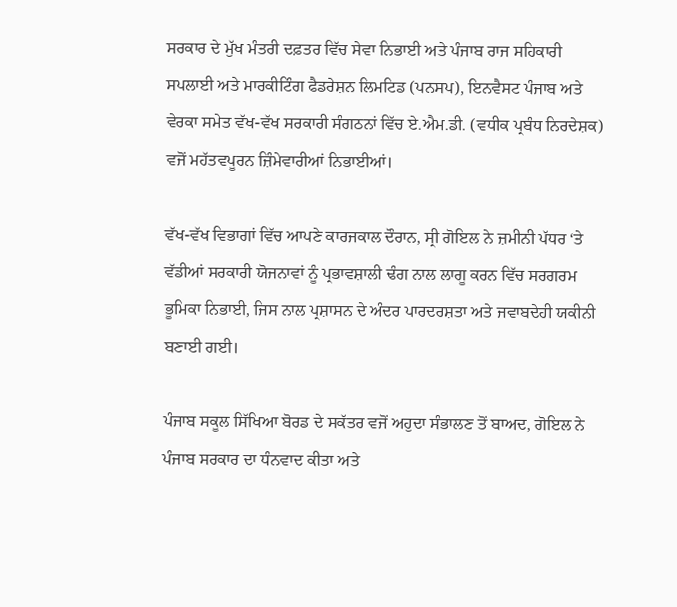ਸਰਕਾਰ ਦੇ ਮੁੱਖ ਮੰਤਰੀ ਦਫ਼ਤਰ ਵਿੱਚ ਸੇਵਾ ਨਿਭਾਈ ਅਤੇ ਪੰਜਾਬ ਰਾਜ ਸਹਿਕਾਰੀ ਸਪਲਾਈ ਅਤੇ ਮਾਰਕੀਟਿੰਗ ਫੈਡਰੇਸ਼ਨ ਲਿਮਟਿਡ (ਪਨਸਪ), ਇਨਵੈਸਟ ਪੰਜਾਬ ਅਤੇ ਵੇਰਕਾ ਸਮੇਤ ਵੱਖ-ਵੱਖ ਸਰਕਾਰੀ ਸੰਗਠਨਾਂ ਵਿੱਚ ਏ.ਐਮ.ਡੀ. (ਵਧੀਕ ਪ੍ਰਬੰਧ ਨਿਰਦੇਸ਼ਕ) ਵਜੋਂ ਮਹੱਤਵਪੂਰਨ ਜ਼ਿੰਮੇਵਾਰੀਆਂ ਨਿਭਾਈਆਂ।

ਵੱਖ-ਵੱਖ ਵਿਭਾਗਾਂ ਵਿੱਚ ਆਪਣੇ ਕਾਰਜਕਾਲ ਦੌਰਾਨ, ਸ੍ਰੀ ਗੋਇਲ ਨੇ ਜ਼ਮੀਨੀ ਪੱਧਰ ‘ਤੇ ਵੱਡੀਆਂ ਸਰਕਾਰੀ ਯੋਜਨਾਵਾਂ ਨੂੰ ਪ੍ਰਭਾਵਸ਼ਾਲੀ ਢੰਗ ਨਾਲ ਲਾਗੂ ਕਰਨ ਵਿੱਚ ਸਰਗਰਮ ਭੂਮਿਕਾ ਨਿਭਾਈ, ਜਿਸ ਨਾਲ ਪ੍ਰਸ਼ਾਸਨ ਦੇ ਅੰਦਰ ਪਾਰਦਰਸ਼ਤਾ ਅਤੇ ਜਵਾਬਦੇਹੀ ਯਕੀਨੀ ਬਣਾਈ ਗਈ।

ਪੰਜਾਬ ਸਕੂਲ ਸਿੱਖਿਆ ਬੋਰਡ ਦੇ ਸਕੱਤਰ ਵਜੋਂ ਅਹੁਦਾ ਸੰਭਾਲਣ ਤੋਂ ਬਾਅਦ, ਗੋਇਲ ਨੇ ਪੰਜਾਬ ਸਰਕਾਰ ਦਾ ਧੰਨਵਾਦ ਕੀਤਾ ਅਤੇ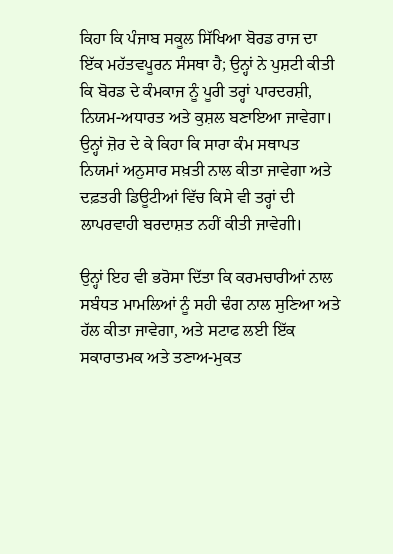ਕਿਹਾ ਕਿ ਪੰਜਾਬ ਸਕੂਲ ਸਿੱਖਿਆ ਬੋਰਡ ਰਾਜ ਦਾ ਇੱਕ ਮਹੱਤਵਪੂਰਨ ਸੰਸਥਾ ਹੈ; ਉਨ੍ਹਾਂ ਨੇ ਪੁਸ਼ਟੀ ਕੀਤੀ ਕਿ ਬੋਰਡ ਦੇ ਕੰਮਕਾਜ ਨੂੰ ਪੂਰੀ ਤਰ੍ਹਾਂ ਪਾਰਦਰਸ਼ੀ, ਨਿਯਮ-ਅਧਾਰਤ ਅਤੇ ਕੁਸ਼ਲ ਬਣਾਇਆ ਜਾਵੇਗਾ। ਉਨ੍ਹਾਂ ਜ਼ੋਰ ਦੇ ਕੇ ਕਿਹਾ ਕਿ ਸਾਰਾ ਕੰਮ ਸਥਾਪਤ ਨਿਯਮਾਂ ਅਨੁਸਾਰ ਸਖ਼ਤੀ ਨਾਲ ਕੀਤਾ ਜਾਵੇਗਾ ਅਤੇ ਦਫ਼ਤਰੀ ਡਿਊਟੀਆਂ ਵਿੱਚ ਕਿਸੇ ਵੀ ਤਰ੍ਹਾਂ ਦੀ ਲਾਪਰਵਾਹੀ ਬਰਦਾਸ਼ਤ ਨਹੀਂ ਕੀਤੀ ਜਾਵੇਗੀ।

ਉਨ੍ਹਾਂ ਇਹ ਵੀ ਭਰੋਸਾ ਦਿੱਤਾ ਕਿ ਕਰਮਚਾਰੀਆਂ ਨਾਲ ਸਬੰਧਤ ਮਾਮਲਿਆਂ ਨੂੰ ਸਹੀ ਢੰਗ ਨਾਲ ਸੁਣਿਆ ਅਤੇ ਹੱਲ ਕੀਤਾ ਜਾਵੇਗਾ, ਅਤੇ ਸਟਾਫ ਲਈ ਇੱਕ ਸਕਾਰਾਤਮਕ ਅਤੇ ਤਣਾਅ-ਮੁਕਤ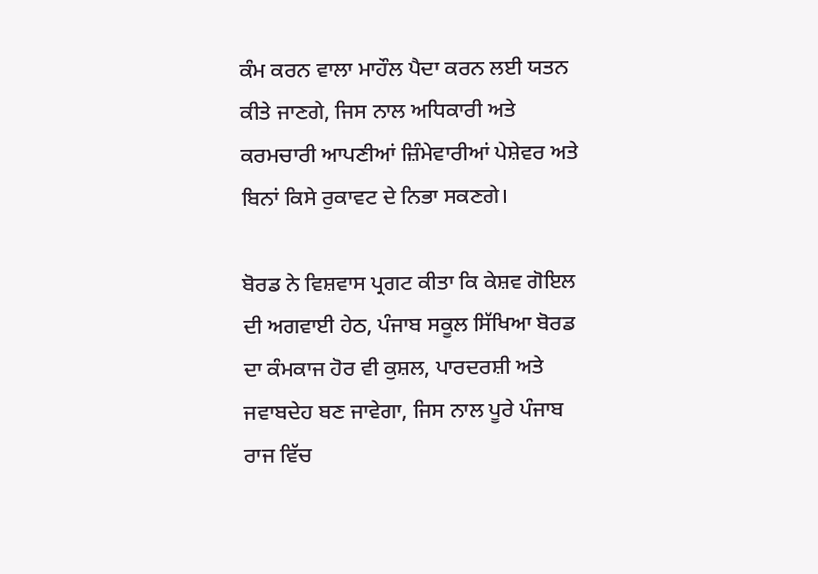ਕੰਮ ਕਰਨ ਵਾਲਾ ਮਾਹੌਲ ਪੈਦਾ ਕਰਨ ਲਈ ਯਤਨ ਕੀਤੇ ਜਾਣਗੇ, ਜਿਸ ਨਾਲ ਅਧਿਕਾਰੀ ਅਤੇ ਕਰਮਚਾਰੀ ਆਪਣੀਆਂ ਜ਼ਿੰਮੇਵਾਰੀਆਂ ਪੇਸ਼ੇਵਰ ਅਤੇ ਬਿਨਾਂ ਕਿਸੇ ਰੁਕਾਵਟ ਦੇ ਨਿਭਾ ਸਕਣਗੇ।

ਬੋਰਡ ਨੇ ਵਿਸ਼ਵਾਸ ਪ੍ਰਗਟ ਕੀਤਾ ਕਿ ਕੇਸ਼ਵ ਗੋਇਲ ਦੀ ਅਗਵਾਈ ਹੇਠ, ਪੰਜਾਬ ਸਕੂਲ ਸਿੱਖਿਆ ਬੋਰਡ ਦਾ ਕੰਮਕਾਜ ਹੋਰ ਵੀ ਕੁਸ਼ਲ, ਪਾਰਦਰਸ਼ੀ ਅਤੇ ਜਵਾਬਦੇਹ ਬਣ ਜਾਵੇਗਾ, ਜਿਸ ਨਾਲ ਪੂਰੇ ਪੰਜਾਬ ਰਾਜ ਵਿੱਚ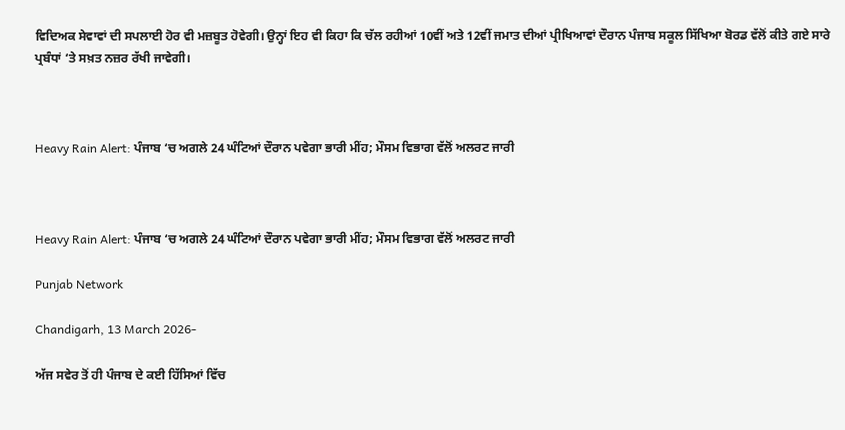ਵਿਦਿਅਕ ਸੇਵਾਵਾਂ ਦੀ ਸਪਲਾਈ ਹੋਰ ਵੀ ਮਜ਼ਬੂਤ ਹੋਵੇਗੀ। ਉਨ੍ਹਾਂ ਇਹ ਵੀ ਕਿਹਾ ਕਿ ਚੱਲ ਰਹੀਆਂ 10ਵੀਂ ਅਤੇ 12ਵੀਂ ਜਮਾਤ ਦੀਆਂ ਪ੍ਰੀਖਿਆਵਾਂ ਦੌਰਾਨ ਪੰਜਾਬ ਸਕੂਲ ਸਿੱਖਿਆ ਬੋਰਡ ਵੱਲੋਂ ਕੀਤੇ ਗਏ ਸਾਰੇ ਪ੍ਰਬੰਧਾਂ ‘ਤੇ ਸਖ਼ਤ ਨਜ਼ਰ ਰੱਖੀ ਜਾਵੇਗੀ।



Heavy Rain Alert: ਪੰਜਾਬ ‘ਚ ਅਗਲੇ 24 ਘੰਟਿਆਂ ਦੌਰਾਨ ਪਵੇਗਾ ਭਾਰੀ ਮੀਂਹ; ਮੌਸਮ ਵਿਭਾਗ ਵੱਲੋਂ ਅਲਰਟ ਜਾਰੀ



Heavy Rain Alert: ਪੰਜਾਬ ‘ਚ ਅਗਲੇ 24 ਘੰਟਿਆਂ ਦੌਰਾਨ ਪਵੇਗਾ ਭਾਰੀ ਮੀਂਹ; ਮੌਸਮ ਵਿਭਾਗ ਵੱਲੋਂ ਅਲਰਟ ਜਾਰੀ

Punjab Network

Chandigarh, 13 March 2026-

ਅੱਜ ਸਵੇਰ ਤੋਂ ਹੀ ਪੰਜਾਬ ਦੇ ਕਈ ਹਿੱਸਿਆਂ ਵਿੱਚ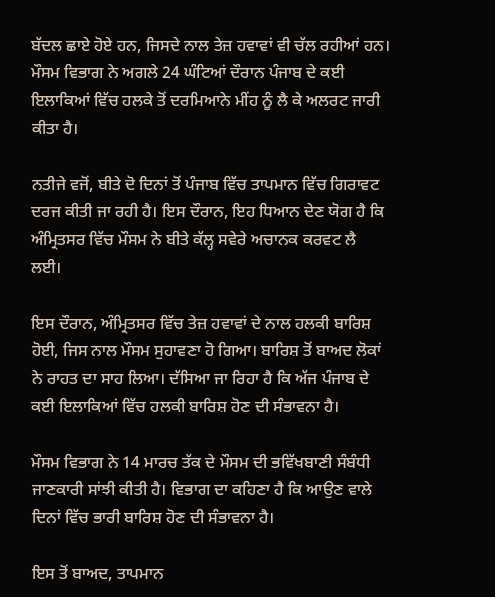ਬੱਦਲ ਛਾਏ ਹੋਏ ਹਨ, ਜਿਸਦੇ ਨਾਲ ਤੇਜ਼ ਹਵਾਵਾਂ ਵੀ ਚੱਲ ਰਹੀਆਂ ਹਨ। ਮੌਸਮ ਵਿਭਾਗ ਨੇ ਅਗਲੇ 24 ਘੰਟਿਆਂ ਦੌਰਾਨ ਪੰਜਾਬ ਦੇ ਕਈ ਇਲਾਕਿਆਂ ਵਿੱਚ ਹਲਕੇ ਤੋਂ ਦਰਮਿਆਨੇ ਮੀਂਹ ਨੂੰ ਲੈ ਕੇ ਅਲਰਟ ਜਾਰੀ ਕੀਤਾ ਹੈ।

ਨਤੀਜੇ ਵਜੋਂ, ਬੀਤੇ ਦੋ ਦਿਨਾਂ ਤੋਂ ਪੰਜਾਬ ਵਿੱਚ ਤਾਪਮਾਨ ਵਿੱਚ ਗਿਰਾਵਟ ਦਰਜ ਕੀਤੀ ਜਾ ਰਹੀ ਹੈ। ਇਸ ਦੌਰਾਨ, ਇਹ ਧਿਆਨ ਦੇਣ ਯੋਗ ਹੈ ਕਿ ਅੰਮ੍ਰਿਤਸਰ ਵਿੱਚ ਮੌਸਮ ਨੇ ਬੀਤੇ ਕੱਲ੍ਹ ਸਵੇਰੇ ਅਚਾਨਕ ਕਰਵਟ ਲੈ ਲਈ।

ਇਸ ਦੌਰਾਨ, ਅੰਮ੍ਰਿਤਸਰ ਵਿੱਚ ਤੇਜ਼ ਹਵਾਵਾਂ ਦੇ ਨਾਲ ਹਲਕੀ ਬਾਰਿਸ਼ ਹੋਈ, ਜਿਸ ਨਾਲ ਮੌਸਮ ਸੁਹਾਵਣਾ ਹੋ ਗਿਆ। ਬਾਰਿਸ਼ ਤੋਂ ਬਾਅਦ ਲੋਕਾਂ ਨੇ ਰਾਹਤ ਦਾ ਸਾਹ ਲਿਆ। ਦੱਸਿਆ ਜਾ ਰਿਹਾ ਹੈ ਕਿ ਅੱਜ ਪੰਜਾਬ ਦੇ ਕਈ ਇਲਾਕਿਆਂ ਵਿੱਚ ਹਲਕੀ ਬਾਰਿਸ਼ ਹੋਣ ਦੀ ਸੰਭਾਵਨਾ ਹੈ।

ਮੌਸਮ ਵਿਭਾਗ ਨੇ 14 ਮਾਰਚ ਤੱਕ ਦੇ ਮੌਸਮ ਦੀ ਭਵਿੱਖਬਾਣੀ ਸੰਬੰਧੀ ਜਾਣਕਾਰੀ ਸਾਂਝੀ ਕੀਤੀ ਹੈ। ਵਿਭਾਗ ਦਾ ਕਹਿਣਾ ਹੈ ਕਿ ਆਉਣ ਵਾਲੇ ਦਿਨਾਂ ਵਿੱਚ ਭਾਰੀ ਬਾਰਿਸ਼ ਹੋਣ ਦੀ ਸੰਭਾਵਨਾ ਹੈ।

ਇਸ ਤੋਂ ਬਾਅਦ, ਤਾਪਮਾਨ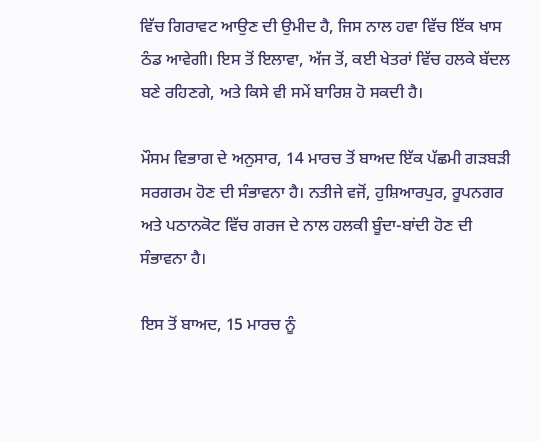ਵਿੱਚ ਗਿਰਾਵਟ ਆਉਣ ਦੀ ਉਮੀਦ ਹੈ, ਜਿਸ ਨਾਲ ਹਵਾ ਵਿੱਚ ਇੱਕ ਖਾਸ ਠੰਡ ਆਵੇਗੀ। ਇਸ ਤੋਂ ਇਲਾਵਾ, ਅੱਜ ਤੋਂ, ਕਈ ਖੇਤਰਾਂ ਵਿੱਚ ਹਲਕੇ ਬੱਦਲ ਬਣੇ ਰਹਿਣਗੇ, ਅਤੇ ਕਿਸੇ ਵੀ ਸਮੇਂ ਬਾਰਿਸ਼ ਹੋ ਸਕਦੀ ਹੈ।

ਮੌਸਮ ਵਿਭਾਗ ਦੇ ਅਨੁਸਾਰ, 14 ਮਾਰਚ ਤੋਂ ਬਾਅਦ ਇੱਕ ਪੱਛਮੀ ਗੜਬੜੀ ਸਰਗਰਮ ਹੋਣ ਦੀ ਸੰਭਾਵਨਾ ਹੈ। ਨਤੀਜੇ ਵਜੋਂ, ਹੁਸ਼ਿਆਰਪੁਰ, ਰੂਪਨਗਰ ਅਤੇ ਪਠਾਨਕੋਟ ਵਿੱਚ ਗਰਜ ਦੇ ਨਾਲ ਹਲਕੀ ਬੂੰਦਾ-ਬਾਂਦੀ ਹੋਣ ਦੀ ਸੰਭਾਵਨਾ ਹੈ।

ਇਸ ਤੋਂ ਬਾਅਦ, 15 ਮਾਰਚ ਨੂੰ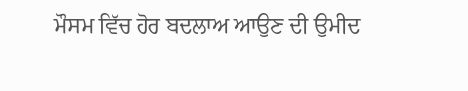ਮੌਸਮ ਵਿੱਚ ਹੋਰ ਬਦਲਾਅ ਆਉਣ ਦੀ ਉਮੀਦ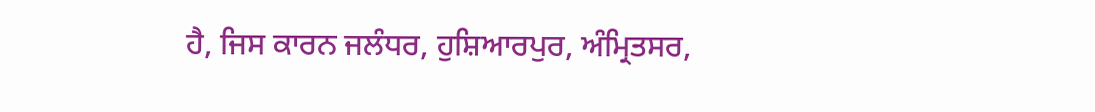ਹੈ, ਜਿਸ ਕਾਰਨ ਜਲੰਧਰ, ਹੁਸ਼ਿਆਰਪੁਰ, ਅੰਮ੍ਰਿਤਸਰ,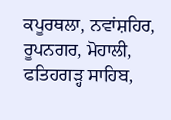ਕਪੂਰਥਲਾ, ਨਵਾਂਸ਼ਹਿਰ, ਰੂਪਨਗਰ, ਮੋਹਾਲੀ, ਫਤਿਹਗੜ੍ਹ ਸਾਹਿਬ,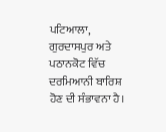ਪਟਿਆਲਾ, ਗੁਰਦਾਸਪੁਰ ਅਤੇ ਪਠਾਨਕੋਟ ਵਿੱਚ ਦਰਮਿਆਨੀ ਬਾਰਿਸ਼ ਹੋਣ ਦੀ ਸੰਭਾਵਨਾ ਹੈ।